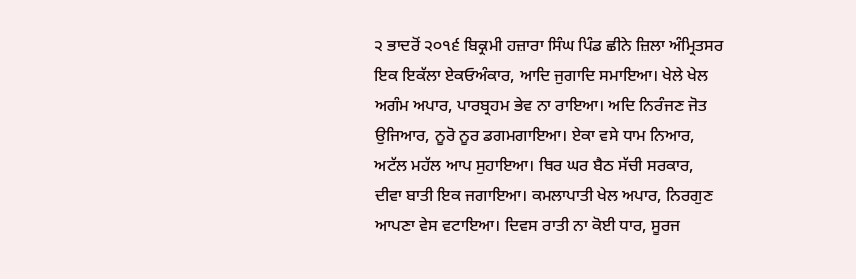੨ ਭਾਦਰੋਂ ੨੦੧੬ ਬਿਕ੍ਰਮੀ ਹਜ਼ਾਰਾ ਸਿੰਘ ਪਿੰਡ ਛੀਨੇ ਜ਼ਿਲਾ ਅੰਮ੍ਰਿਤਸਰ
ਇਕ ਇਕੱਲਾ ਏਕਓਅੰਕਾਰ, ਆਦਿ ਜੁਗਾਦਿ ਸਮਾਇਆ। ਖੇਲੇ ਖੇਲ ਅਗੰਮ ਅਪਾਰ, ਪਾਰਬ੍ਰਹਮ ਭੇਵ ਨਾ ਰਾਇਆ। ਅਦਿ ਨਿਰੰਜਣ ਜੋਤ ਉਜਿਆਰ, ਨੂਰੋ ਨੂਰ ਡਗਮਗਾਇਆ। ਏਕਾ ਵਸੇ ਧਾਮ ਨਿਆਰ, ਅਟੱਲ ਮਹੱਲ ਆਪ ਸੁਹਾਇਆ। ਥਿਰ ਘਰ ਬੈਠ ਸੱਚੀ ਸਰਕਾਰ, ਦੀਵਾ ਬਾਤੀ ਇਕ ਜਗਾਇਆ। ਕਮਲਾਪਾਤੀ ਖੇਲ ਅਪਾਰ, ਨਿਰਗੁਣ ਆਪਣਾ ਵੇਸ ਵਟਾਇਆ। ਦਿਵਸ ਰਾਤੀ ਨਾ ਕੋਈ ਧਾਰ, ਸੂਰਜ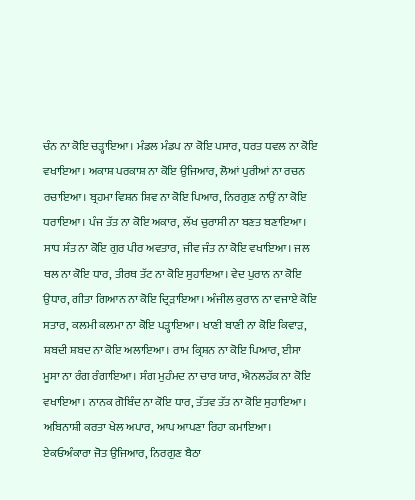ਚੰਨ ਨਾ ਕੋਇ ਚੜ੍ਹਾਇਆ। ਮੰਡਲ ਮੰਡਪ ਨਾ ਕੋਇ ਪਸਾਰ, ਧਰਤ ਧਵਲ ਨਾ ਕੋਇ ਵਖਾਇਆ। ਅਕਾਸ਼ ਪਰਕਾਸ਼ ਨਾ ਕੋਇ ਉਜਿਆਰ, ਲੋਆਂ ਪੁਰੀਆਂ ਨਾ ਰਚਨ ਰਚਾਇਆ। ਬ੍ਰਹਮਾ ਵਿਸ਼ਨ ਸ਼ਿਵ ਨਾ ਕੋਇ ਪਿਆਰ, ਨਿਰਗੁਣ ਨਾਉਂ ਨਾ ਕੋਇ ਧਰਾਇਆ। ਪੰਜ ਤੱਤ ਨਾ ਕੋਇ ਅਕਾਰ, ਲੱਖ ਚੁਰਾਸੀ ਨਾ ਬਣਤ ਬਣਾਇਆ। ਸਾਧ ਸੰਤ ਨਾ ਕੋਇ ਗੁਰ ਪੀਰ ਅਵਤਾਰ, ਜੀਵ ਜੰਤ ਨਾ ਕੋਇ ਵਖਾਇਆ। ਜਲ ਥਲ ਨਾ ਕੋਇ ਧਾਰ, ਤੀਰਥ ਤੱਟ ਨਾ ਕੋਇ ਸੁਹਾਇਆ। ਵੇਦ ਪੁਰਾਨ ਨਾ ਕੋਇ ਉਧਾਰ, ਗੀਤਾ ਗਿਆਨ ਨਾ ਕੋਇ ਦ੍ਰਿੜਾਇਆ। ਅੰਜੀਲ ਕੁਰਾਨ ਨਾ ਵਜਾਏ ਕੋਇ ਸਤਾਰ, ਕਲਮੀ ਕਲਮਾ ਨਾ ਕੋਇ ਪੜ੍ਹਾਇਆ। ਖਾਣੀ ਬਾਣੀ ਨਾ ਕੋਇ ਕਿਵਾੜ, ਸ਼ਬਦੀ ਸ਼ਬਦ ਨਾ ਕੋਇ ਅਲਾਇਆ। ਰਾਮ ਕ੍ਰਿਸ਼ਨ ਨਾ ਕੋਇ ਪਿਆਰ, ਈਸਾ ਮੂਸਾ ਨਾ ਰੰਗ ਰੰਗਾਇਆ। ਸੰਗ ਮੁਹੰਮਦ ਨਾ ਚਾਰ ਯਾਰ, ਐਨਲਹੱਕ ਨਾ ਕੋਇ ਵਖਾਇਆ। ਨਾਨਕ ਗੋਬਿੰਦ ਨਾ ਕੋਇ ਧਾਰ, ਤੱਤਵ ਤੱਤ ਨਾ ਕੋਇ ਸੁਹਾਇਆ। ਅਬਿਨਾਸ਼ੀ ਕਰਤਾ ਖੇਲ ਅਪਾਰ, ਆਪ ਆਪਣਾ ਰਿਹਾ ਕਮਾਇਆ। ਏਕਓਅੰਕਾਰਾ ਜੋਤ ਉਜਿਆਰ, ਨਿਰਗੁਣ ਬੈਠਾ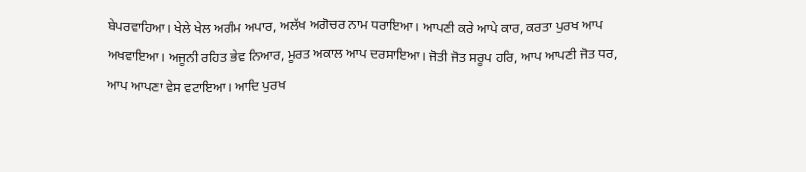ਬੇਪਰਵਾਹਿਆ। ਖੇਲੇ ਖੇਲ ਅਗੰਮ ਅਪਾਰ, ਅਲੱਖ ਅਗੋਚਰ ਨਾਮ ਧਰਾਇਆ। ਆਪਣੀ ਕਰੇ ਆਪੇ ਕਾਰ, ਕਰਤਾ ਪੁਰਖ ਆਪ ਅਖਵਾਇਆ। ਅਜੂਨੀ ਰਹਿਤ ਭੇਵ ਨਿਆਰ, ਮੂਰਤ ਅਕਾਲ ਆਪ ਦਰਸਾਇਆ। ਜੋਤੀ ਜੋਤ ਸਰੂਪ ਹਰਿ, ਆਪ ਆਪਣੀ ਜੋਤ ਧਰ, ਆਪ ਆਪਣਾ ਵੇਸ ਵਟਾਇਆ। ਆਦਿ ਪੁਰਖ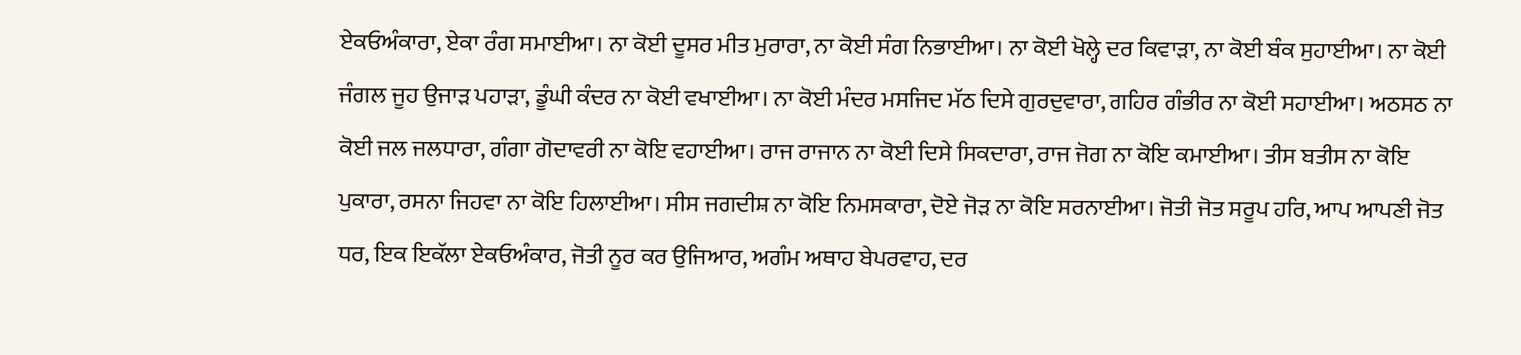ਏਕਓਅੰਕਾਰਾ, ਏਕਾ ਰੰਗ ਸਮਾਈਆ। ਨਾ ਕੋਈ ਦੂਸਰ ਮੀਤ ਮੁਰਾਰਾ, ਨਾ ਕੋਈ ਸੰਗ ਨਿਭਾਈਆ। ਨਾ ਕੋਈ ਖੋਲ੍ਹੇ ਦਰ ਕਿਵਾੜਾ, ਨਾ ਕੋਈ ਬੰਕ ਸੁਹਾਈਆ। ਨਾ ਕੋਈ ਜੰਗਲ ਜੂਹ ਉਜਾੜ ਪਹਾੜਾ, ਡੂੰਘੀ ਕੰਦਰ ਨਾ ਕੋਈ ਵਖਾਈਆ। ਨਾ ਕੋਈ ਮੰਦਰ ਮਸਜਿਦ ਮੱਠ ਦਿਸੇ ਗੁਰਦੁਵਾਰਾ, ਗਹਿਰ ਗੰਭੀਰ ਨਾ ਕੋਈ ਸਹਾਈਆ। ਅਠਸਠ ਨਾ ਕੋਈ ਜਲ ਜਲਧਾਰਾ, ਗੰਗਾ ਗੋਦਾਵਰੀ ਨਾ ਕੋਇ ਵਹਾਈਆ। ਰਾਜ ਰਾਜਾਨ ਨਾ ਕੋਈ ਦਿਸੇ ਸਿਕਦਾਰਾ, ਰਾਜ ਜੋਗ ਨਾ ਕੋਇ ਕਮਾਈਆ। ਤੀਸ ਬਤੀਸ ਨਾ ਕੋਇ ਪੁਕਾਰਾ, ਰਸਨਾ ਜਿਹਵਾ ਨਾ ਕੋਇ ਹਿਲਾਈਆ। ਸੀਸ ਜਗਦੀਸ਼ ਨਾ ਕੋਇ ਨਿਮਸਕਾਰਾ, ਦੋਏ ਜੋੜ ਨਾ ਕੋਇ ਸਰਨਾਈਆ। ਜੋਤੀ ਜੋਤ ਸਰੂਪ ਹਰਿ, ਆਪ ਆਪਣੀ ਜੋਤ ਧਰ, ਇਕ ਇਕੱਲਾ ਏਕਓਅੰਕਾਰ, ਜੋਤੀ ਨੂਰ ਕਰ ਉਜਿਆਰ, ਅਗੰਮ ਅਥਾਹ ਬੇਪਰਵਾਹ, ਦਰ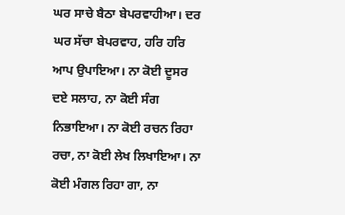ਘਰ ਸਾਚੇ ਬੈਠਾ ਬੇਪਰਵਾਹੀਆ। ਦਰ ਘਰ ਸੱਚਾ ਬੇਪਰਵਾਹ, ਹਰਿ ਹਰਿ ਆਪ ਉਪਾਇਆ। ਨਾ ਕੋਈ ਦੂਸਰ ਦਏ ਸਲਾਹ, ਨਾ ਕੋਈ ਸੰਗ ਨਿਭਾਇਆ। ਨਾ ਕੋਈ ਰਚਨ ਰਿਹਾ ਰਚਾ, ਨਾ ਕੋਈ ਲੇਖ ਲਿਖਾਇਆ। ਨਾ ਕੋਈ ਮੰਗਲ ਰਿਹਾ ਗਾ, ਨਾ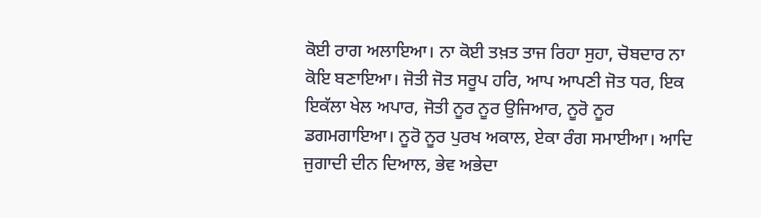ਕੋਈ ਰਾਗ ਅਲਾਇਆ। ਨਾ ਕੋਈ ਤਖ਼ਤ ਤਾਜ ਰਿਹਾ ਸੁਹਾ, ਚੋਬਦਾਰ ਨਾ ਕੋਇ ਬਣਾਇਆ। ਜੋਤੀ ਜੋਤ ਸਰੂਪ ਹਰਿ, ਆਪ ਆਪਣੀ ਜੋਤ ਧਰ, ਇਕ ਇਕੱਲਾ ਖੇਲ ਅਪਾਰ, ਜੋਤੀ ਨੂਰ ਨੂਰ ਉਜਿਆਰ, ਨੂਰੋ ਨੂਰ ਡਗਮਗਾਇਆ। ਨੂਰੋ ਨੂਰ ਪੁਰਖ ਅਕਾਲ, ਏਕਾ ਰੰਗ ਸਮਾਈਆ। ਆਦਿ ਜੁਗਾਦੀ ਦੀਨ ਦਿਆਲ, ਭੇਵ ਅਭੇਦਾ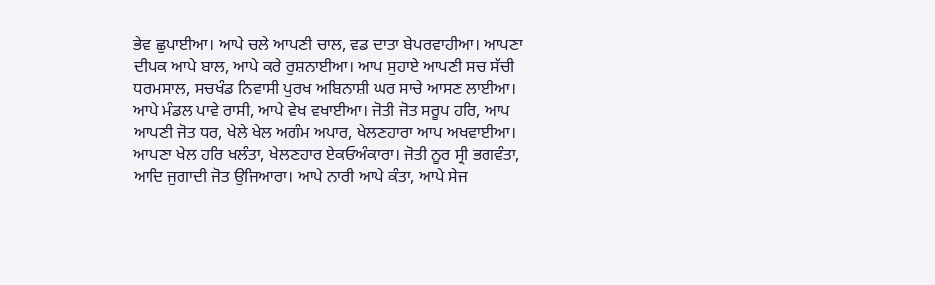ਭੇਵ ਛੁਪਾਈਆ। ਆਪੇ ਚਲੇ ਆਪਣੀ ਚਾਲ, ਵਡ ਦਾਤਾ ਬੇਪਰਵਾਹੀਆ। ਆਪਣਾ ਦੀਪਕ ਆਪੇ ਬਾਲ, ਆਪੇ ਕਰੇ ਰੁਸ਼ਨਾਈਆ। ਆਪ ਸੁਹਾਏ ਆਪਣੀ ਸਚ ਸੱਚੀ ਧਰਮਸਾਲ, ਸਚਖੰਡ ਨਿਵਾਸੀ ਪੁਰਖ ਅਬਿਨਾਸ਼ੀ ਘਰ ਸਾਚੇ ਆਸਣ ਲਾਈਆ। ਆਪੇ ਮੰਡਲ ਪਾਵੇ ਰਾਸੀ, ਆਪੇ ਵੇਖ ਵਖਾਈਆ। ਜੋਤੀ ਜੋਤ ਸਰੂਪ ਹਰਿ, ਆਪ ਆਪਣੀ ਜੋਤ ਧਰ, ਖੇਲੇ ਖੇਲ ਅਗੰਮ ਅਪਾਰ, ਖੇਲਣਹਾਰਾ ਆਪ ਅਖਵਾਈਆ। ਆਪਣਾ ਖੇਲ ਹਰਿ ਖਲੰਤਾ, ਖੇਲਣਹਾਰ ਏਕਓਅੰਕਾਰਾ। ਜੋਤੀ ਨੂਰ ਸ੍ਰੀ ਭਗਵੰਤਾ, ਆਦਿ ਜੁਗਾਦੀ ਜੋਤ ਉਜਿਆਰਾ। ਆਪੇ ਨਾਰੀ ਆਪੇ ਕੰਤਾ, ਆਪੇ ਸੇਜ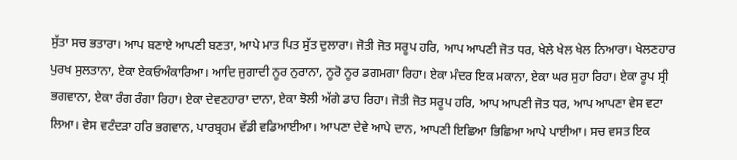ਸੁੱਤਾ ਸਚ ਭਤਾਰਾ। ਆਪ ਬਣਾਏ ਆਪਣੀ ਬਣਤਾ, ਆਪੇ ਮਾਤ ਪਿਤ ਸੁੱਤ ਦੁਲਾਰਾ। ਜੋਤੀ ਜੋਤ ਸਰੂਪ ਹਰਿ, ਆਪ ਆਪਣੀ ਜੋਤ ਧਰ, ਖੇਲੇ ਖੇਲ ਖੇਲ ਨਿਆਰਾ। ਖੇਲਣਹਾਰ ਪੁਰਖ ਸੁਲਤਾਨਾ, ਏਕਾ ਏਕਓਅੰਕਾਰਿਆ। ਆਦਿ ਜੁਗਾਦੀ ਨੂਰ ਨੁਰਾਨਾ, ਨੂਰੋ ਨੂਰ ਡਗਮਗਾ ਰਿਹਾ। ਏਕਾ ਮੰਦਰ ਇਕ ਮਕਾਨਾ, ਏਕਾ ਘਰ ਸੁਹਾ ਰਿਹਾ। ਏਕਾ ਰੂਪ ਸ੍ਰੀ ਭਗਵਾਨਾ, ਏਕਾ ਰੰਗ ਰੰਗਾ ਰਿਹਾ। ਏਕਾ ਦੇਵਣਹਾਰਾ ਦਾਨਾ, ਏਕਾ ਝੋਲੀ ਅੱਗੇ ਡਾਹ ਰਿਹਾ। ਜੋਤੀ ਜੋਤ ਸਰੂਪ ਹਰਿ, ਆਪ ਆਪਣੀ ਜੋਤ ਧਰ, ਆਪ ਆਪਣਾ ਵੇਸ ਵਟਾ ਲਿਆ। ਵੇਸ ਵਟੰਦੜਾ ਹਰਿ ਭਗਵਾਨ, ਪਾਰਬ੍ਰਹਮ ਵੱਡੀ ਵਡਿਆਈਆ। ਆਪਣਾ ਦੇਵੇ ਆਪੇ ਦਾਨ, ਆਪਣੀ ਇਛਿਆ ਭਿਛਿਆ ਆਪੇ ਪਾਈਆ। ਸਚ ਵਸਤ ਇਕ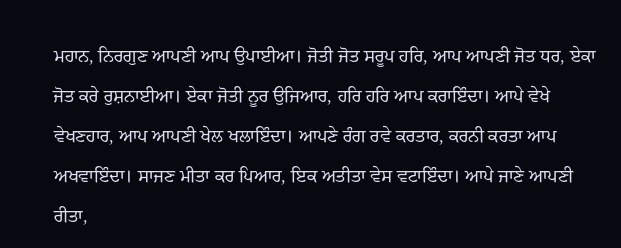ਮਹਾਨ, ਨਿਰਗੁਣ ਆਪਣੀ ਆਪ ਉਪਾਈਆ। ਜੋਤੀ ਜੋਤ ਸਰੂਪ ਹਰਿ, ਆਪ ਆਪਣੀ ਜੋਤ ਧਰ, ਏਕਾ ਜੋਤ ਕਰੇ ਰੁਸ਼ਨਾਈਆ। ਏਕਾ ਜੋਤੀ ਨੂਰ ਉਜਿਆਰ, ਹਰਿ ਹਰਿ ਆਪ ਕਰਾਇੰਦਾ। ਆਪੇ ਵੇਖੇ ਵੇਖਣਹਾਰ, ਆਪ ਆਪਣੀ ਖੇਲ ਖਲਾਇੰਦਾ। ਆਪਣੇ ਰੰਗ ਰਵੇ ਕਰਤਾਰ, ਕਰਨੀ ਕਰਤਾ ਆਪ ਅਖਵਾਇੰਦਾ। ਸਾਜਣ ਮੀਤਾ ਕਰ ਪਿਆਰ, ਇਕ ਅਤੀਤਾ ਵੇਸ ਵਟਾਇੰਦਾ। ਆਪੇ ਜਾਣੇ ਆਪਣੀ ਰੀਤਾ,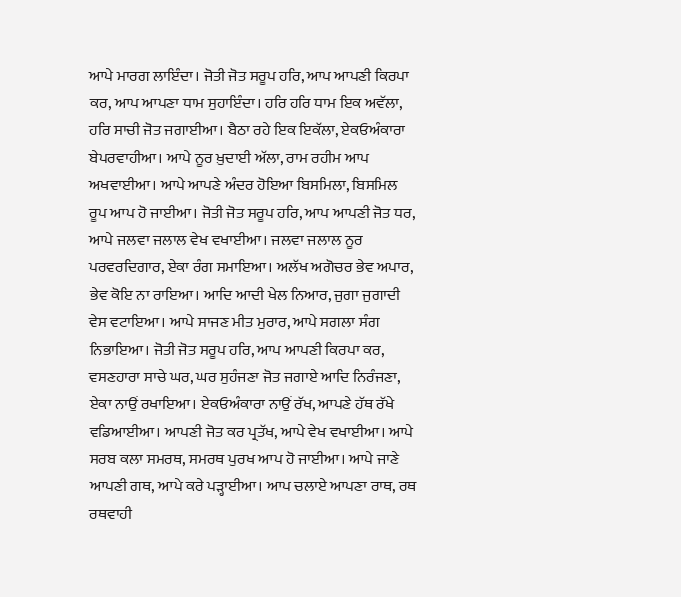ਆਪੇ ਮਾਰਗ ਲਾਇੰਦਾ। ਜੋਤੀ ਜੋਤ ਸਰੂਪ ਹਰਿ, ਆਪ ਆਪਣੀ ਕਿਰਪਾ ਕਰ, ਆਪ ਆਪਣਾ ਧਾਮ ਸੁਹਾਇੰਦਾ। ਹਰਿ ਹਰਿ ਧਾਮ ਇਕ ਅਵੱਲਾ, ਹਰਿ ਸਾਚੀ ਜੋਤ ਜਗਾਈਆ। ਬੈਠਾ ਰਹੇ ਇਕ ਇਕੱਲਾ, ਏਕਓਅੰਕਾਰਾ ਬੇਪਰਵਾਹੀਆ। ਆਪੇ ਨੂਰ ਖ਼ੁਦਾਈ ਅੱਲਾ, ਰਾਮ ਰਹੀਮ ਆਪ ਅਖਵਾਈਆ। ਆਪੇ ਆਪਣੇ ਅੰਦਰ ਹੋਇਆ ਬਿਸਮਿਲਾ, ਬਿਸਮਿਲ ਰੂਪ ਆਪ ਹੋ ਜਾਈਆ। ਜੋਤੀ ਜੋਤ ਸਰੂਪ ਹਰਿ, ਆਪ ਆਪਣੀ ਜੋਤ ਧਰ, ਆਪੇ ਜਲਵਾ ਜਲਾਲ ਵੇਖ ਵਖਾਈਆ। ਜਲਵਾ ਜਲਾਲ ਨੂਰ ਪਰਵਰਦਿਗਾਰ, ਏਕਾ ਰੰਗ ਸਮਾਇਆ। ਅਲੱਖ ਅਗੋਚਰ ਭੇਵ ਅਪਾਰ, ਭੇਵ ਕੋਇ ਨਾ ਰਾਇਆ। ਆਦਿ ਆਦੀ ਖੇਲ ਨਿਆਰ, ਜੁਗਾ ਜੁਗਾਦੀ ਵੇਸ ਵਟਾਇਆ। ਆਪੇ ਸਾਜਣ ਮੀਤ ਮੁਰਾਰ, ਆਪੇ ਸਗਲਾ ਸੰਗ ਨਿਭਾਇਆ। ਜੋਤੀ ਜੋਤ ਸਰੂਪ ਹਰਿ, ਆਪ ਆਪਣੀ ਕਿਰਪਾ ਕਰ, ਵਸਣਹਾਰਾ ਸਾਚੇ ਘਰ, ਘਰ ਸੁਹੰਜਣਾ ਜੋਤ ਜਗਾਏ ਆਦਿ ਨਿਰੰਜਣਾ, ਏਕਾ ਨਾਉਂ ਰਖਾਇਆ। ਏਕਓਅੰਕਾਰਾ ਨਾਉਂ ਰੱਖ, ਆਪਣੇ ਹੱਥ ਰੱਖੇ ਵਡਿਆਈਆ। ਆਪਣੀ ਜੋਤ ਕਰ ਪ੍ਰਤੱਖ, ਆਪੇ ਵੇਖ ਵਖਾਈਆ। ਆਪੇ ਸਰਬ ਕਲਾ ਸਮਰਥ, ਸਮਰਥ ਪੁਰਖ ਆਪ ਹੋ ਜਾਈਆ। ਆਪੇ ਜਾਣੇ ਆਪਣੀ ਗਥ, ਆਪੇ ਕਰੇ ਪੜ੍ਹਾਈਆ। ਆਪ ਚਲਾਏ ਆਪਣਾ ਰਾਥ, ਰਥ ਰਥਵਾਹੀ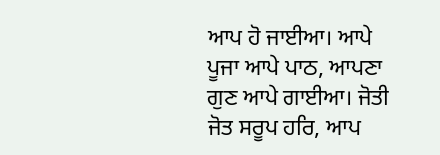ਆਪ ਹੋ ਜਾਈਆ। ਆਪੇ ਪੂਜਾ ਆਪੇ ਪਾਠ, ਆਪਣਾ ਗੁਣ ਆਪੇ ਗਾਈਆ। ਜੋਤੀ ਜੋਤ ਸਰੂਪ ਹਰਿ, ਆਪ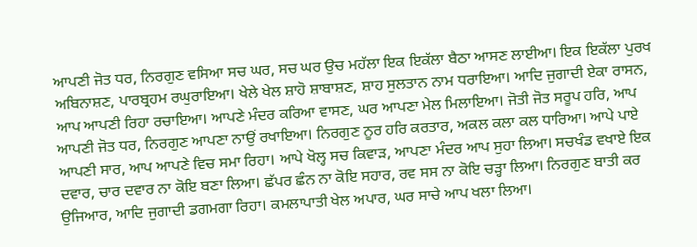ਆਪਣੀ ਜੋਤ ਧਰ, ਨਿਰਗੁਣ ਵਸਿਆ ਸਚ ਘਰ, ਸਚ ਘਰ ਉਚ ਮਹੱਲਾ ਇਕ ਇਕੱਲਾ ਬੈਠਾ ਆਸਣ ਲਾਈਆ। ਇਕ ਇਕੱਲਾ ਪੁਰਖ ਅਬਿਨਾਸ਼ਣ, ਪਾਰਬ੍ਰਹਮ ਰਘੁਰਾਇਆ। ਖੇਲੇ ਖੇਲ ਸ਼ਾਹੋ ਸ਼ਾਬਾਸ਼ਣ, ਸ਼ਾਹ ਸੁਲਤਾਨ ਨਾਮ ਧਰਾਇਆ। ਆਦਿ ਜੁਗਾਦੀ ਏਕਾ ਰਾਸਨ, ਆਪ ਆਪਣੀ ਰਿਹਾ ਰਚਾਇਆ। ਆਪਣੇ ਮੰਦਰ ਕਰਿਆ ਵਾਸਣ, ਘਰ ਆਪਣਾ ਮੇਲ ਮਿਲਾਇਆ। ਜੋਤੀ ਜੋਤ ਸਰੂਪ ਹਰਿ, ਆਪ ਆਪਣੀ ਜੋਤ ਧਰ, ਨਿਰਗੁਣ ਆਪਣਾ ਨਾਉਂ ਰਖਾਇਆ। ਨਿਰਗੁਣ ਨੂਰ ਹਰਿ ਕਰਤਾਰ, ਅਕਲ ਕਲਾ ਕਲ ਧਾਰਿਆ। ਆਪੇ ਪਾਏ ਆਪਣੀ ਸਾਰ, ਆਪ ਆਪਣੇ ਵਿਚ ਸਮਾ ਰਿਹਾ। ਆਪੇ ਖੋਲ੍ਹ ਸਚ ਕਿਵਾੜ, ਆਪਣਾ ਮੰਦਰ ਆਪ ਸੁਹਾ ਲਿਆ। ਸਚਖੰਡ ਵਖਾਏ ਇਕ ਦਵਾਰ, ਚਾਰ ਦਵਾਰ ਨਾ ਕੋਇ ਬਣਾ ਲਿਆ। ਛੱਪਰ ਛੰਨ ਨਾ ਕੋਇ ਸਹਾਰ, ਰਵ ਸਸ ਨਾ ਕੋਇ ਚੜ੍ਹਾ ਲਿਆ। ਨਿਰਗੁਣ ਬਾਤੀ ਕਰ ਉਜਿਆਰ, ਆਦਿ ਜੁਗਾਦੀ ਡਗਮਗਾ ਰਿਹਾ। ਕਮਲਾਪਾਤੀ ਖੇਲ ਅਪਾਰ, ਘਰ ਸਾਚੇ ਆਪ ਖਲਾ ਲਿਆ।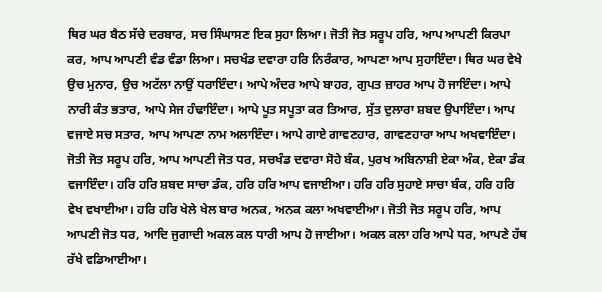ਥਿਰ ਘਰ ਬੈਠ ਸੱਚੇ ਦਰਬਾਰ, ਸਚ ਸਿੰਘਾਸਣ ਇਕ ਸੁਹਾ ਲਿਆ। ਜੋਤੀ ਜੋਤ ਸਰੂਪ ਹਰਿ, ਆਪ ਆਪਣੀ ਕਿਰਪਾ ਕਰ, ਆਪ ਆਪਣੀ ਵੰਡ ਵੰਡਾ ਲਿਆ। ਸਚਖੰਡ ਦਵਾਰਾ ਹਰਿ ਨਿਰੰਕਾਰ, ਆਪਣਾ ਆਪ ਸੁਹਾਇੰਦਾ। ਥਿਰ ਘਰ ਵੇਖੇ ਉਚ ਮੁਨਾਰ, ਉਚ ਅਟੱਲਾ ਨਾਉਂ ਧਰਾਇੰਦਾ। ਆਪੇ ਅੰਦਰ ਆਪੇ ਬਾਹਰ, ਗੁਪਤ ਜ਼ਾਹਰ ਆਪ ਹੋ ਜਾਇੰਦਾ। ਆਪੇ ਨਾਰੀ ਕੰਤ ਭਤਾਰ, ਆਪੇ ਸੇਜ ਹੰਢਾਇੰਦਾ। ਆਪੇ ਪੂਤ ਸਪੂਤਾ ਕਰ ਤਿਆਰ, ਸੁੱਤ ਦੁਲਾਰਾ ਸ਼ਬਦ ਉਪਾਇੰਦਾ। ਆਪ ਵਜਾਏ ਸਚ ਸਤਾਰ, ਆਪ ਆਪਣਾ ਨਾਮ ਅਲਾਇੰਦਾ। ਆਪੇ ਗਾਏ ਗਾਵਣਹਾਰ, ਗਾਵਣਹਾਰਾ ਆਪ ਅਖਵਾਇੰਦਾ। ਜੋਤੀ ਜੋਤ ਸਰੂਪ ਹਰਿ, ਆਪ ਆਪਣੀ ਜੋਤ ਧਰ, ਸਚਖੰਡ ਦਵਾਰਾ ਸੋਹੇ ਬੰਕ, ਪੁਰਖ ਅਬਿਨਾਸ਼ੀ ਏਕਾ ਅੰਕ, ਏਕਾ ਡੰਕ ਵਜਾਇੰਦਾ। ਹਰਿ ਹਰਿ ਸ਼ਬਦ ਸਾਚਾ ਡੰਕ, ਹਰਿ ਹਰਿ ਆਪ ਵਜਾਈਆ। ਹਰਿ ਹਰਿ ਸੁਹਾਏ ਸਾਚਾ ਬੰਕ, ਹਰਿ ਹਰਿ ਵੇਖ ਵਖਾਈਆ। ਹਰਿ ਹਰਿ ਖੇਲੇ ਖੇਲ ਬਾਰ ਅਨਕ, ਅਨਕ ਕਲਾ ਅਖਵਾਈਆ। ਜੋਤੀ ਜੋਤ ਸਰੂਪ ਹਰਿ, ਆਪ ਆਪਣੀ ਜੋਤ ਧਰ, ਆਦਿ ਜੁਗਾਦੀ ਅਕਲ ਕਲ ਧਾਰੀ ਆਪ ਹੋ ਜਾਈਆ। ਅਕਲ ਕਲਾ ਹਰਿ ਆਪੇ ਧਰ, ਆਪਣੇ ਹੱਥ ਰੱਖੇ ਵਡਿਆਈਆ।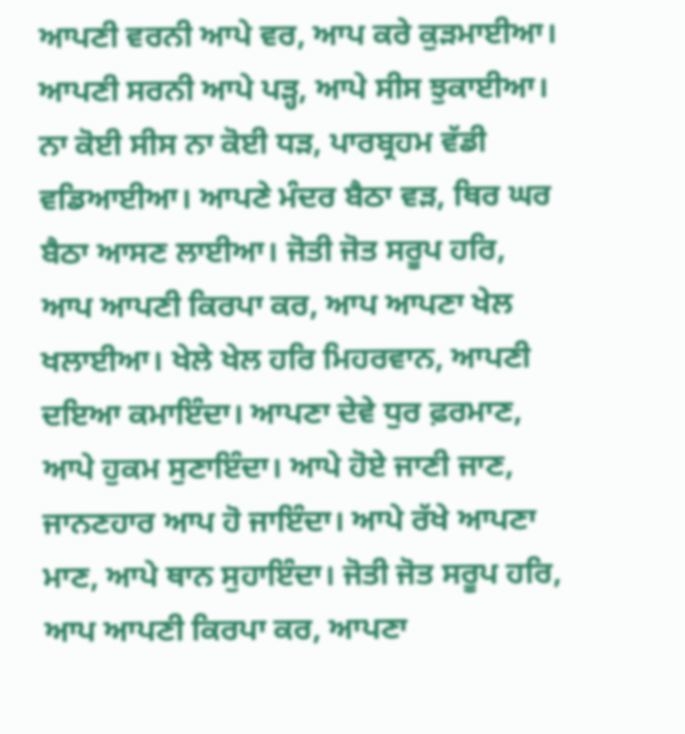ਆਪਣੀ ਵਰਨੀ ਆਪੇ ਵਰ, ਆਪ ਕਰੇ ਕੁੜਮਾਈਆ। ਆਪਣੀ ਸਰਨੀ ਆਪੇ ਪੜ੍ਹ, ਆਪੇ ਸੀਸ ਝੁਕਾਈਆ। ਨਾ ਕੋਈ ਸੀਸ ਨਾ ਕੋਈ ਧੜ, ਪਾਰਬ੍ਰਹਮ ਵੱਡੀ ਵਡਿਆਈਆ। ਆਪਣੇ ਮੰਦਰ ਬੈਠਾ ਵੜ, ਥਿਰ ਘਰ ਬੈਠਾ ਆਸਣ ਲਾਈਆ। ਜੋਤੀ ਜੋਤ ਸਰੂਪ ਹਰਿ, ਆਪ ਆਪਣੀ ਕਿਰਪਾ ਕਰ, ਆਪ ਆਪਣਾ ਖੇਲ ਖਲਾਈਆ। ਖੇਲੇ ਖੇਲ ਹਰਿ ਮਿਹਰਵਾਨ, ਆਪਣੀ ਦਇਆ ਕਮਾਇੰਦਾ। ਆਪਣਾ ਦੇਵੇ ਧੁਰ ਫ਼ਰਮਾਣ, ਆਪੇ ਹੁਕਮ ਸੁਣਾਇੰਦਾ। ਆਪੇ ਹੋਏ ਜਾਣੀ ਜਾਣ, ਜਾਨਣਹਾਰ ਆਪ ਹੋ ਜਾਇੰਦਾ। ਆਪੇ ਰੱਖੇ ਆਪਣਾ ਮਾਣ, ਆਪੇ ਥਾਨ ਸੁਹਾਇੰਦਾ। ਜੋਤੀ ਜੋਤ ਸਰੂਪ ਹਰਿ, ਆਪ ਆਪਣੀ ਕਿਰਪਾ ਕਰ, ਆਪਣਾ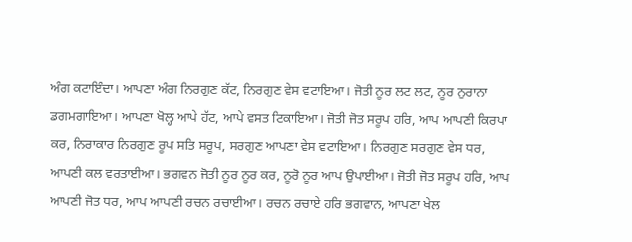ਅੰਗ ਕਟਾਇੰਦਾ। ਆਪਣਾ ਅੰਗ ਨਿਰਗੁਣ ਕੱਟ, ਨਿਰਗੁਣ ਵੇਸ ਵਟਾਇਆ। ਜੋਤੀ ਨੂਰ ਲਟ ਲਟ, ਨੂਰ ਨੁਰਾਨਾ ਡਗਮਗਾਇਆ। ਆਪਣਾ ਖੋਲ੍ਹ ਆਪੇ ਹੱਟ, ਆਪੇ ਵਸਤ ਟਿਕਾਇਆ। ਜੋਤੀ ਜੋਤ ਸਰੂਪ ਹਰਿ, ਆਪ ਆਪਣੀ ਕਿਰਪਾ ਕਰ, ਨਿਰਾਕਾਰ ਨਿਰਗੁਣ ਰੂਪ ਸਤਿ ਸਰੂਪ, ਸਰਗੁਣ ਆਪਣਾ ਵੇਸ ਵਟਾਇਆ। ਨਿਰਗੁਣ ਸਰਗੁਣ ਵੇਸ ਧਰ, ਆਪਣੀ ਕਲ ਵਰਤਾਈਆ। ਭਗਵਨ ਜੋਤੀ ਨੂਰ ਨੂਰ ਕਰ, ਨੂਰੋ ਨੂਰ ਆਪ ਉਪਾਈਆ। ਜੋਤੀ ਜੋਤ ਸਰੂਪ ਹਰਿ, ਆਪ ਆਪਣੀ ਜੋਤ ਧਰ, ਆਪ ਆਪਣੀ ਰਚਨ ਰਚਾਈਆ। ਰਚਨ ਰਚਾਏ ਹਰਿ ਭਗਵਾਨ, ਆਪਣਾ ਖੇਲ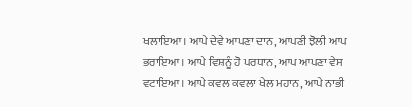ਖਲਾਇਆ। ਆਪੇ ਦੇਵੇ ਆਪਣਾ ਦਾਨ, ਆਪਣੀ ਝੋਲੀ ਆਪ ਭਰਾਇਆ। ਆਪੇ ਵਿਸ਼ਨੂੰ ਹੋ ਪਰਧਾਨ, ਆਪ ਆਪਣਾ ਵੇਸ ਵਟਾਇਆ। ਆਪੇ ਕਵਲ ਕਵਲਾ ਖੇਲ ਮਹਾਨ, ਆਪੇ ਨਾਭੀ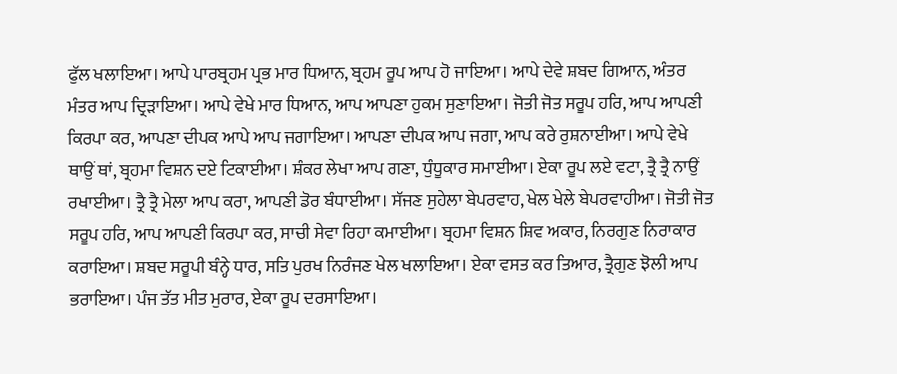ਫੁੱਲ ਖਲਾਇਆ। ਆਪੇ ਪਾਰਬ੍ਰਹਮ ਪ੍ਰਭ ਮਾਰ ਧਿਆਨ, ਬ੍ਰਹਮ ਰੂਪ ਆਪ ਹੋ ਜਾਇਆ। ਆਪੇ ਦੇਵੇ ਸ਼ਬਦ ਗਿਆਨ, ਅੰਤਰ ਮੰਤਰ ਆਪ ਦ੍ਰਿੜਾਇਆ। ਆਪੇ ਵੇਖੇ ਮਾਰ ਧਿਆਨ, ਆਪ ਆਪਣਾ ਹੁਕਮ ਸੁਣਾਇਆ। ਜੋਤੀ ਜੋਤ ਸਰੂਪ ਹਰਿ, ਆਪ ਆਪਣੀ ਕਿਰਪਾ ਕਰ, ਆਪਣਾ ਦੀਪਕ ਆਪੇ ਆਪ ਜਗਾਇਆ। ਆਪਣਾ ਦੀਪਕ ਆਪ ਜਗਾ, ਆਪ ਕਰੇ ਰੁਸ਼ਨਾਈਆ। ਆਪੇ ਵੇਖੇ ਥਾਉਂ ਥਾਂ, ਬ੍ਰਹਮਾ ਵਿਸ਼ਨ ਦਏ ਟਿਕਾਈਆ। ਸ਼ੰਕਰ ਲੇਖਾ ਆਪ ਗਣਾ, ਧੁੰਧੂਕਾਰ ਸਮਾਈਆ। ਏਕਾ ਰੂਪ ਲਏ ਵਟਾ, ਤ੍ਰੈ ਤ੍ਰੈ ਨਾਉਂ ਰਖਾਈਆ। ਤ੍ਰੈ ਤ੍ਰੈ ਮੇਲਾ ਆਪ ਕਰਾ, ਆਪਣੀ ਡੋਰ ਬੰਧਾਈਆ। ਸੱਜਣ ਸੁਹੇਲਾ ਬੇਪਰਵਾਹ, ਖੇਲ ਖੇਲੇ ਬੇਪਰਵਾਹੀਆ। ਜੋਤੀ ਜੋਤ ਸਰੂਪ ਹਰਿ, ਆਪ ਆਪਣੀ ਕਿਰਪਾ ਕਰ, ਸਾਚੀ ਸੇਵਾ ਰਿਹਾ ਕਮਾਈਆ। ਬ੍ਰਹਮਾ ਵਿਸ਼ਨ ਸ਼ਿਵ ਅਕਾਰ, ਨਿਰਗੁਣ ਨਿਰਾਕਾਰ ਕਰਾਇਆ। ਸ਼ਬਦ ਸਰੂਪੀ ਬੰਨ੍ਹੇ ਧਾਰ, ਸਤਿ ਪੁਰਖ ਨਿਰੰਜਣ ਖੇਲ ਖਲਾਇਆ। ਏਕਾ ਵਸਤ ਕਰ ਤਿਆਰ, ਤ੍ਰੈਗੁਣ ਝੋਲੀ ਆਪ ਭਰਾਇਆ। ਪੰਜ ਤੱਤ ਮੀਤ ਮੁਰਾਰ, ਏਕਾ ਰੂਪ ਦਰਸਾਇਆ।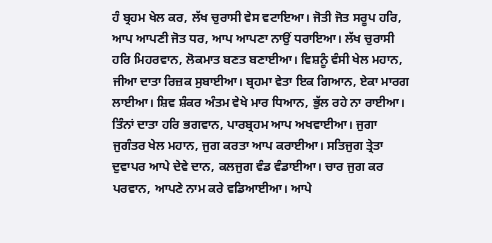ਹੰ ਬ੍ਰਹਮ ਖੇਲ ਕਰ, ਲੱਖ ਚੁਰਾਸੀ ਵੇਸ ਵਟਾਇਆ। ਜੋਤੀ ਜੋਤ ਸਰੂਪ ਹਰਿ, ਆਪ ਆਪਣੀ ਜੋਤ ਧਰ, ਆਪ ਆਪਣਾ ਨਾਉਂ ਧਰਾਇਆ। ਲੱਖ ਚੁਰਾਸੀ ਹਰਿ ਮਿਹਰਵਾਨ, ਲੋਕਮਾਤ ਬਣਤ ਬਣਾਈਆ। ਵਿਸ਼ਨੂੰ ਵੰਸੀ ਖੇਲ ਮਹਾਨ, ਜੀਆ ਦਾਤਾ ਰਿਜ਼ਕ ਸੁਬਾਈਆ। ਬ੍ਰਹਮਾ ਵੇਤਾ ਇਕ ਗਿਆਨ, ਏਕਾ ਮਾਰਗ ਲਾਈਆ। ਸ਼ਿਵ ਸ਼ੰਕਰ ਅੰਤਮ ਵੇਖੇ ਮਾਰ ਧਿਆਨ, ਭੁੱਲ ਰਹੇ ਨਾ ਰਾਈਆ। ਤਿੰਨਾਂ ਦਾਤਾ ਹਰਿ ਭਗਵਾਨ, ਪਾਰਬ੍ਰਹਮ ਆਪ ਅਖਵਾਈਆ। ਜੁਗਾ ਜੁਗੰਤਰ ਖੇਲ ਮਹਾਨ, ਜੁਗ ਕਰਤਾ ਆਪ ਕਰਾਈਆ। ਸਤਿਜੁਗ ਤ੍ਰੇਤਾ ਦੁਵਾਪਰ ਆਪੇ ਦੇਵੇ ਦਾਨ, ਕਲਜੁਗ ਵੰਡ ਵੰਡਾਈਆ। ਚਾਰ ਜੁਗ ਕਰ ਪਰਵਾਨ, ਆਪਣੇ ਨਾਮ ਕਰੇ ਵਡਿਆਈਆ। ਆਪੇ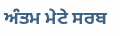ਅੰਤਮ ਮੇਟੇ ਸਰਬ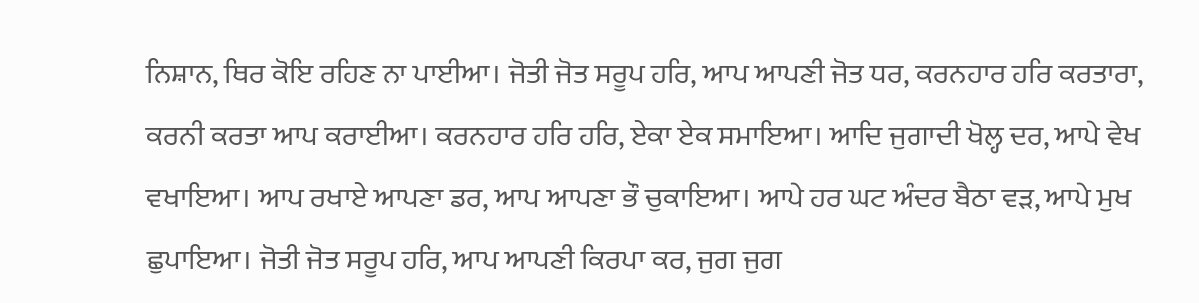ਨਿਸ਼ਾਨ, ਥਿਰ ਕੋਇ ਰਹਿਣ ਨਾ ਪਾਈਆ। ਜੋਤੀ ਜੋਤ ਸਰੂਪ ਹਰਿ, ਆਪ ਆਪਣੀ ਜੋਤ ਧਰ, ਕਰਨਹਾਰ ਹਰਿ ਕਰਤਾਰਾ, ਕਰਨੀ ਕਰਤਾ ਆਪ ਕਰਾਈਆ। ਕਰਨਹਾਰ ਹਰਿ ਹਰਿ, ਏਕਾ ਏਕ ਸਮਾਇਆ। ਆਦਿ ਜੁਗਾਦੀ ਖੋਲ੍ਹ ਦਰ, ਆਪੇ ਵੇਖ ਵਖਾਇਆ। ਆਪ ਰਖਾਏ ਆਪਣਾ ਡਰ, ਆਪ ਆਪਣਾ ਭੌ ਚੁਕਾਇਆ। ਆਪੇ ਹਰ ਘਟ ਅੰਦਰ ਬੈਠਾ ਵੜ, ਆਪੇ ਮੁਖ ਛੁਪਾਇਆ। ਜੋਤੀ ਜੋਤ ਸਰੂਪ ਹਰਿ, ਆਪ ਆਪਣੀ ਕਿਰਪਾ ਕਰ, ਜੁਗ ਜੁਗ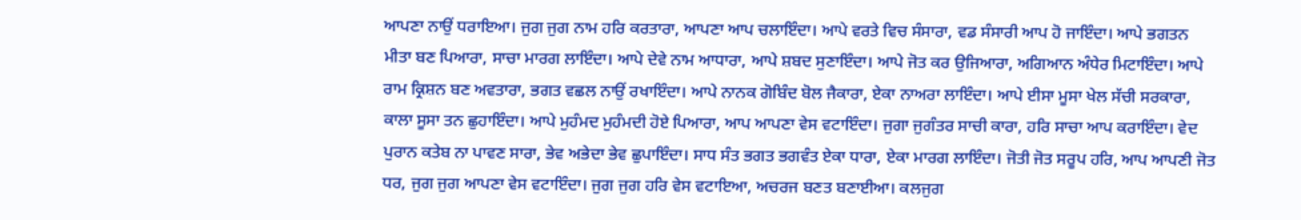ਆਪਣਾ ਨਾਉਂ ਧਰਾਇਆ। ਜੁਗ ਜੁਗ ਨਾਮ ਹਰਿ ਕਰਤਾਰਾ, ਆਪਣਾ ਆਪ ਚਲਾਇੰਦਾ। ਆਪੇ ਵਰਤੇ ਵਿਚ ਸੰਸਾਰਾ, ਵਡ ਸੰਸਾਰੀ ਆਪ ਹੋ ਜਾਇੰਦਾ। ਆਪੇ ਭਗਤਨ ਮੀਤਾ ਬਣ ਪਿਆਰਾ, ਸਾਚਾ ਮਾਰਗ ਲਾਇੰਦਾ। ਆਪੇ ਦੇਵੇ ਨਾਮ ਆਧਾਰਾ, ਆਪੇ ਸ਼ਬਦ ਸੁਣਾਇੰਦਾ। ਆਪੇ ਜੋਤ ਕਰ ਉਜਿਆਰਾ, ਅਗਿਆਨ ਅੰਧੇਰ ਮਿਟਾਇੰਦਾ। ਆਪੇ ਰਾਮ ਕ੍ਰਿਸ਼ਨ ਬਣ ਅਵਤਾਰਾ, ਭਗਤ ਵਛਲ ਨਾਉਂ ਰਖਾਇੰਦਾ। ਆਪੇ ਨਾਨਕ ਗੋਬਿੰਦ ਬੋਲ ਜੈਕਾਰਾ, ਏਕਾ ਨਾਅਰਾ ਲਾਇੰਦਾ। ਆਪੇ ਈਸਾ ਮੂਸਾ ਖੇਲ ਸੱਚੀ ਸਰਕਾਰਾ, ਕਾਲਾ ਸੂਸਾ ਤਨ ਛੁਹਾਇੰਦਾ। ਆਪੇ ਮੁਹੰਮਦ ਮੁਹੰਮਦੀ ਹੋਏ ਪਿਆਰਾ, ਆਪ ਆਪਣਾ ਵੇਸ ਵਟਾਇੰਦਾ। ਜੁਗਾ ਜੁਗੰਤਰ ਸਾਚੀ ਕਾਰਾ, ਹਰਿ ਸਾਚਾ ਆਪ ਕਰਾਇੰਦਾ। ਵੇਦ ਪੁਰਾਨ ਕਤੇਬ ਨਾ ਪਾਵਣ ਸਾਰਾ, ਭੇਵ ਅਭੇਦਾ ਭੇਵ ਛੁਪਾਇੰਦਾ। ਸਾਧ ਸੰਤ ਭਗਤ ਭਗਵੰਤ ਏਕਾ ਧਾਰਾ, ਏਕਾ ਮਾਰਗ ਲਾਇੰਦਾ। ਜੋਤੀ ਜੋਤ ਸਰੂਪ ਹਰਿ, ਆਪ ਆਪਣੀ ਜੋਤ ਧਰ, ਜੁਗ ਜੁਗ ਆਪਣਾ ਵੇਸ ਵਟਾਇੰਦਾ। ਜੁਗ ਜੁਗ ਹਰਿ ਵੇਸ ਵਟਾਇਆ, ਅਚਰਜ ਬਣਤ ਬਣਾਈਆ। ਕਲਜੁਗ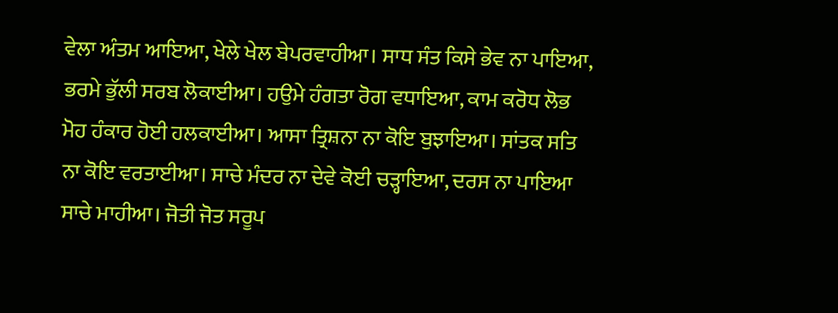ਵੇਲਾ ਅੰਤਮ ਆਇਆ, ਖੇਲੇ ਖੇਲ ਬੇਪਰਵਾਹੀਆ। ਸਾਧ ਸੰਤ ਕਿਸੇ ਭੇਵ ਨਾ ਪਾਇਆ, ਭਰਮੇ ਭੁੱਲੀ ਸਰਬ ਲੋਕਾਈਆ। ਹਉਮੇ ਹੰਗਤਾ ਰੋਗ ਵਧਾਇਆ, ਕਾਮ ਕਰੋਧ ਲੋਭ ਮੋਹ ਹੰਕਾਰ ਹੋਈ ਹਲਕਾਈਆ। ਆਸਾ ਤ੍ਰਿਸ਼ਨਾ ਨਾ ਕੋਇ ਬੁਝਾਇਆ। ਸਾਂਤਕ ਸਤਿ ਨਾ ਕੋਇ ਵਰਤਾਈਆ। ਸਾਚੇ ਮੰਦਰ ਨਾ ਦੇਵੇ ਕੋਈ ਚੜ੍ਹਾਇਆ, ਦਰਸ ਨਾ ਪਾਇਆ ਸਾਚੇ ਮਾਹੀਆ। ਜੋਤੀ ਜੋਤ ਸਰੂਪ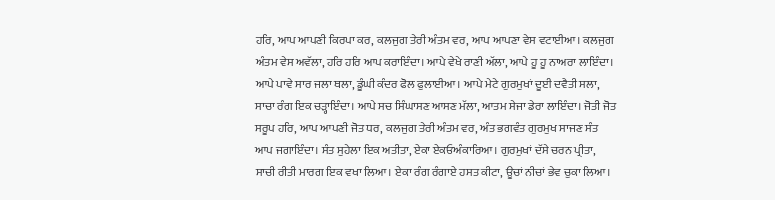ਹਰਿ, ਆਪ ਆਪਣੀ ਕਿਰਪਾ ਕਰ, ਕਲਜੁਗ ਤੇਰੀ ਅੰਤਮ ਵਰ, ਆਪ ਆਪਣਾ ਵੇਸ ਵਟਾਈਆ। ਕਲਜੁਗ ਅੰਤਮ ਵੇਸ ਅਵੱਲਾ, ਹਰਿ ਹਰਿ ਆਪ ਕਰਾਇੰਦਾ। ਆਪੇ ਵੇਖੇ ਰਾਣੀ ਅੱਲਾ, ਆਪੇ ਹੂ ਹੂ ਨਾਅਰਾ ਲਾਇੰਦਾ। ਆਪੇ ਪਾਵੇ ਸਾਰ ਜਲਾ ਥਲਾ, ਡੂੰਘੀ ਕੰਦਰ ਫੋਲ ਫੁਲਾਈਆ। ਆਪੇ ਮੇਟੇ ਗੁਰਮੁਖਾਂ ਦੂਈ ਦਵੈਤੀ ਸਲਾ, ਸਾਚਾ ਰੰਗ ਇਕ ਚੜ੍ਹਾਇੰਦਾ। ਆਪੇ ਸਚ ਸਿੰਘਾਸਣ ਆਸਣ ਮੱਲਾ, ਆਤਮ ਸੇਜਾ ਡੇਰਾ ਲਾਇੰਦਾ। ਜੋਤੀ ਜੋਤ ਸਰੂਪ ਹਰਿ, ਆਪ ਆਪਣੀ ਜੋਤ ਧਰ, ਕਲਜੁਗ ਤੇਰੀ ਅੰਤਮ ਵਰ, ਅੰਤ ਭਗਵੰਤ ਗੁਰਮੁਖ ਸਾਜਣ ਸੰਤ ਆਪ ਜਗਾਇੰਦਾ। ਸੰਤ ਸੁਹੇਲਾ ਇਕ ਅਤੀਤਾ, ਏਕਾ ਏਕਓਅੰਕਾਰਿਆ। ਗੁਰਮੁਖਾਂ ਦੱਸੇ ਚਰਨ ਪ੍ਰੀਤਾ, ਸਾਚੀ ਰੀਤੀ ਮਾਰਗ ਇਕ ਵਖਾ ਲਿਆ। ਏਕਾ ਰੰਗ ਰੰਗਾਏ ਹਸਤ ਕੀਟਾ, ਊਚਾਂ ਨੀਚਾਂ ਭੇਵ ਚੁਕਾ ਲਿਆ।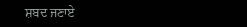ਸ਼ਬਦ ਜਣਾਏ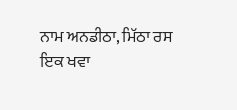ਨਾਮ ਅਨਡੀਠਾ, ਮਿੱਠਾ ਰਸ ਇਕ ਖਵਾ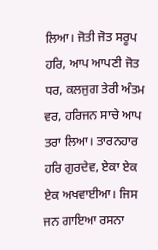ਲਿਆ। ਜੋਤੀ ਜੋਤ ਸਰੂਪ ਹਰਿ, ਆਪ ਆਪਣੀ ਜੋਤ ਧਰ, ਕਲਜੁਗ ਤੇਰੀ ਅੰਤਮ ਵਰ, ਹਰਿਜਨ ਸਾਚੇ ਆਪ ਤਰਾ ਲਿਆ। ਤਾਰਨਹਾਰ ਹਰਿ ਗੁਰਦੇਵ, ਏਕਾ ਏਕ ਏਕ ਅਖਵਾਈਆ। ਜਿਸ ਜਨ ਗਾਇਆ ਰਸਨਾ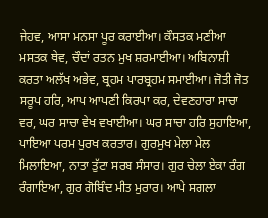ਜੇਹਵ, ਆਸਾ ਮਨਸਾ ਪੂਰ ਕਰਾਈਆ। ਕੌਸਤਕ ਮਣੀਆ ਮਸਤਕ ਥੇਵ, ਚੌਦਾਂ ਰਤਨ ਮੁਖ ਸ਼ਰਮਾਈਆ। ਅਬਿਨਾਸ਼ੀ ਕਰਤਾ ਅਲੱਖ ਅਭੇਵ, ਬ੍ਰਹਮ ਪਾਰਬ੍ਰਹਮ ਸਮਾਈਆ। ਜੋਤੀ ਜੋਤ ਸਰੂਪ ਹਰਿ, ਆਪ ਆਪਣੀ ਕਿਰਪਾ ਕਰ, ਦੇਵਣਹਾਰਾ ਸਾਚਾ ਵਰ, ਘਰ ਸਾਚਾ ਵੇਖ ਵਖਾਈਆ। ਘਰ ਸਾਚਾ ਹਰਿ ਸੁਹਾਇਆ, ਪਾਇਆ ਪਰਮ ਪੁਰਖ ਕਰਤਾਰ। ਗੁਰਮੁਖ ਮੇਲਾ ਮੇਲ ਮਿਲਾਇਆ, ਨਾਤਾ ਤੁੱਟਾ ਸਰਬ ਸੰਸਾਰ। ਗੁਰ ਚੇਲਾ ਏਕਾ ਰੰਗ ਰੰਗਾਇਆ, ਗੁਰ ਗੋਬਿੰਦ ਮੀਤ ਮੁਰਾਰ। ਆਪੇ ਸਗਲਾ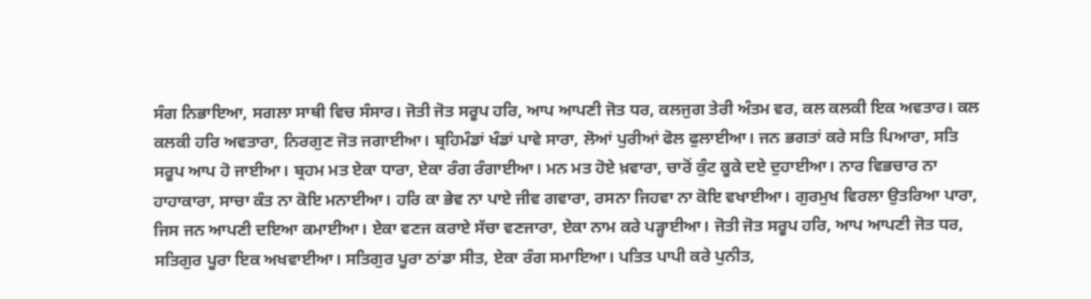ਸੰਗ ਨਿਭਾਇਆ, ਸਗਲਾ ਸਾਥੀ ਵਿਚ ਸੰਸਾਰ। ਜੋਤੀ ਜੋਤ ਸਰੂਪ ਹਰਿ, ਆਪ ਆਪਣੀ ਜੋਤ ਧਰ, ਕਲਜੁਗ ਤੇਰੀ ਅੰਤਮ ਵਰ, ਕਲ ਕਲਕੀ ਇਕ ਅਵਤਾਰ। ਕਲ ਕਲਕੀ ਹਰਿ ਅਵਤਾਰਾ, ਨਿਰਗੁਣ ਜੋਤ ਜਗਾਈਆ। ਬ੍ਰਹਿਮੰਡਾਂ ਖੰਡਾਂ ਪਾਵੇ ਸਾਰਾ, ਲੋਆਂ ਪੁਰੀਆਂ ਫੋਲ ਫੁਲਾਈਆ। ਜਨ ਭਗਤਾਂ ਕਰੇ ਸਤਿ ਪਿਆਰਾ, ਸਤਿ ਸਰੂਪ ਆਪ ਹੋ ਜਾਈਆ। ਬ੍ਰਹਮ ਮਤ ਏਕਾ ਧਾਰਾ, ਏਕਾ ਰੰਗ ਰੰਗਾਈਆ। ਮਨ ਮਤ ਹੋਏ ਖ਼ਵਾਰਾ, ਚਾਰੋਂ ਕੁੰਟ ਕੂਕੇ ਦਏ ਦੁਹਾਈਆ। ਨਾਰ ਵਿਭਚਾਰ ਨਾ ਹਾਹਾਕਾਰਾ, ਸਾਚਾ ਕੰਤ ਨਾ ਕੋਇ ਮਨਾਈਆ। ਹਰਿ ਕਾ ਭੇਵ ਨਾ ਪਾਏ ਜੀਵ ਗਵਾਰਾ, ਰਸਨਾ ਜਿਹਵਾ ਨਾ ਕੋਇ ਵਖਾਈਆ। ਗੁਰਮੁਖ ਵਿਰਲਾ ਉਤਰਿਆ ਪਾਰਾ, ਜਿਸ ਜਨ ਆਪਣੀ ਦਇਆ ਕਮਾਈਆ। ਏਕਾ ਵਣਜ ਕਰਾਏ ਸੱਚਾ ਵਣਜਾਰਾ, ਏਕਾ ਨਾਮ ਕਰੇ ਪੜ੍ਹਾਈਆ। ਜੋਤੀ ਜੋਤ ਸਰੂਪ ਹਰਿ, ਆਪ ਆਪਣੀ ਜੋਤ ਧਰ, ਸਤਿਗੁਰ ਪੂਰਾ ਇਕ ਅਖਵਾਈਆ। ਸਤਿਗੁਰ ਪੂਰਾ ਠਾਂਡਾ ਸੀਤ, ਏਕਾ ਰੰਗ ਸਮਾਇਆ। ਪਤਿਤ ਪਾਪੀ ਕਰੇ ਪੁਨੀਤ,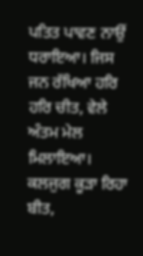ਪਤਿਤ ਪਾਵਣ ਨਾਉਂ ਧਰਾਇਆ। ਜਿਸ ਜਨ ਰੱਖਿਆ ਹਰਿ ਹਰਿ ਚੀਤ, ਵੇਲੇ ਅੰਤਮ ਮੇਲ ਮਿਲਾਇਆ। ਕਲਜੁਗ ਕੂੜਾ ਰਿਹਾ ਬੀਤ,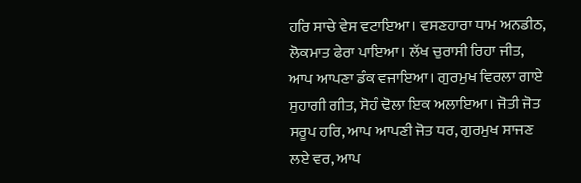ਹਰਿ ਸਾਚੇ ਵੇਸ ਵਟਾਇਆ। ਵਸਣਹਾਰਾ ਧਾਮ ਅਨਡੀਠ, ਲੋਕਮਾਤ ਫੇਰਾ ਪਾਇਆ। ਲੱਖ ਚੁਰਾਸੀ ਰਿਹਾ ਜੀਤ, ਆਪ ਆਪਣਾ ਡੰਕ ਵਜਾਇਆ। ਗੁਰਮੁਖ ਵਿਰਲਾ ਗਾਏ ਸੁਹਾਗੀ ਗੀਤ, ਸੋਹੰ ਢੋਲਾ ਇਕ ਅਲਾਇਆ। ਜੋਤੀ ਜੋਤ ਸਰੂਪ ਹਰਿ, ਆਪ ਆਪਣੀ ਜੋਤ ਧਰ, ਗੁਰਮੁਖ ਸਾਜਣ ਲਏ ਵਰ, ਆਪ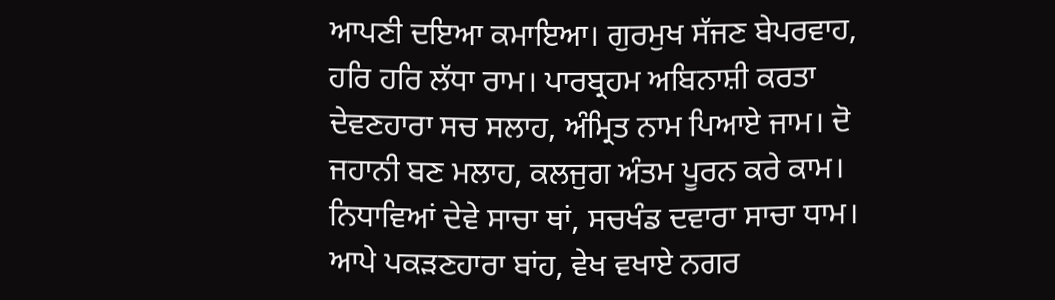ਆਪਣੀ ਦਇਆ ਕਮਾਇਆ। ਗੁਰਮੁਖ ਸੱਜਣ ਬੇਪਰਵਾਹ, ਹਰਿ ਹਰਿ ਲੱਧਾ ਰਾਮ। ਪਾਰਬ੍ਰਹਮ ਅਬਿਨਾਸ਼ੀ ਕਰਤਾ ਦੇਵਣਹਾਰਾ ਸਚ ਸਲਾਹ, ਅੰਮ੍ਰਿਤ ਨਾਮ ਪਿਆਏ ਜਾਮ। ਦੋ ਜਹਾਨੀ ਬਣ ਮਲਾਹ, ਕਲਜੁਗ ਅੰਤਮ ਪੂਰਨ ਕਰੇ ਕਾਮ। ਨਿਧਾਵਿਆਂ ਦੇਵੇ ਸਾਚਾ ਥਾਂ, ਸਚਖੰਡ ਦਵਾਰਾ ਸਾਚਾ ਧਾਮ। ਆਪੇ ਪਕੜਣਹਾਰਾ ਬਾਂਹ, ਵੇਖ ਵਖਾਏ ਨਗਰ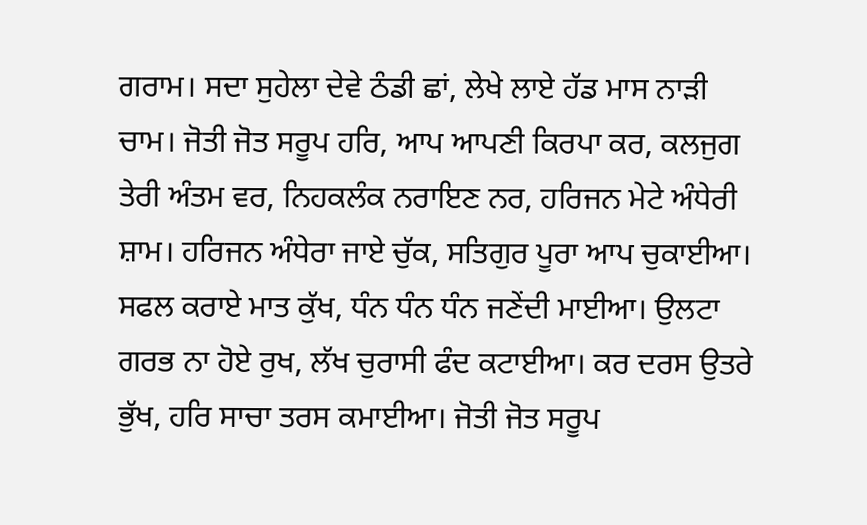ਗਰਾਮ। ਸਦਾ ਸੁਹੇਲਾ ਦੇਵੇ ਠੰਡੀ ਛਾਂ, ਲੇਖੇ ਲਾਏ ਹੱਡ ਮਾਸ ਨਾੜੀ ਚਾਮ। ਜੋਤੀ ਜੋਤ ਸਰੂਪ ਹਰਿ, ਆਪ ਆਪਣੀ ਕਿਰਪਾ ਕਰ, ਕਲਜੁਗ ਤੇਰੀ ਅੰਤਮ ਵਰ, ਨਿਹਕਲੰਕ ਨਰਾਇਣ ਨਰ, ਹਰਿਜਨ ਮੇਟੇ ਅੰਧੇਰੀ ਸ਼ਾਮ। ਹਰਿਜਨ ਅੰਧੇਰਾ ਜਾਏ ਚੁੱਕ, ਸਤਿਗੁਰ ਪੂਰਾ ਆਪ ਚੁਕਾਈਆ। ਸਫਲ ਕਰਾਏ ਮਾਤ ਕੁੱਖ, ਧੰਨ ਧੰਨ ਧੰਨ ਜਣੇਂਦੀ ਮਾਈਆ। ਉਲਟਾ ਗਰਭ ਨਾ ਹੋਏ ਰੁਖ, ਲੱਖ ਚੁਰਾਸੀ ਫੰਦ ਕਟਾਈਆ। ਕਰ ਦਰਸ ਉਤਰੇ ਭੁੱਖ, ਹਰਿ ਸਾਚਾ ਤਰਸ ਕਮਾਈਆ। ਜੋਤੀ ਜੋਤ ਸਰੂਪ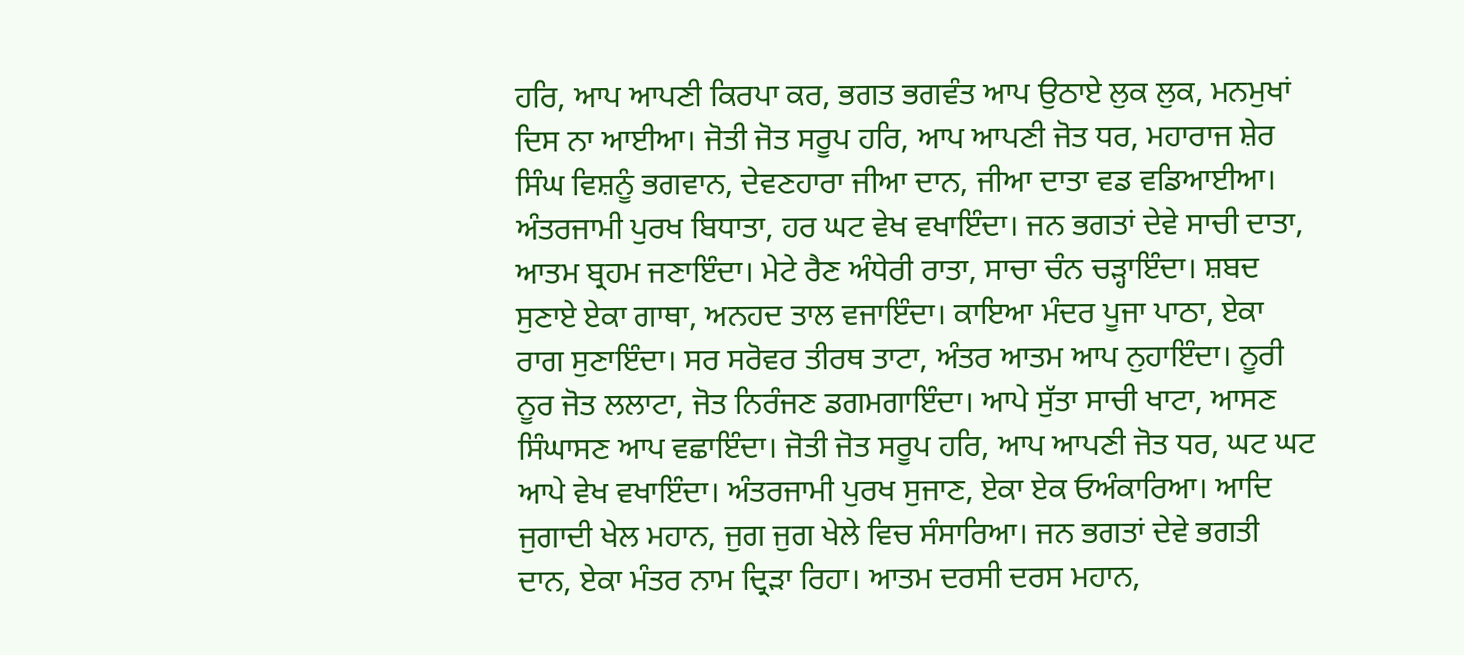ਹਰਿ, ਆਪ ਆਪਣੀ ਕਿਰਪਾ ਕਰ, ਭਗਤ ਭਗਵੰਤ ਆਪ ਉਠਾਏ ਲੁਕ ਲੁਕ, ਮਨਮੁਖਾਂ ਦਿਸ ਨਾ ਆਈਆ। ਜੋਤੀ ਜੋਤ ਸਰੂਪ ਹਰਿ, ਆਪ ਆਪਣੀ ਜੋਤ ਧਰ, ਮਹਾਰਾਜ ਸ਼ੇਰ ਸਿੰਘ ਵਿਸ਼ਨੂੰ ਭਗਵਾਨ, ਦੇਵਣਹਾਰਾ ਜੀਆ ਦਾਨ, ਜੀਆ ਦਾਤਾ ਵਡ ਵਡਿਆਈਆ। ਅੰਤਰਜਾਮੀ ਪੁਰਖ ਬਿਧਾਤਾ, ਹਰ ਘਟ ਵੇਖ ਵਖਾਇੰਦਾ। ਜਨ ਭਗਤਾਂ ਦੇਵੇ ਸਾਚੀ ਦਾਤਾ, ਆਤਮ ਬ੍ਰਹਮ ਜਣਾਇੰਦਾ। ਮੇਟੇ ਰੈਣ ਅੰਧੇਰੀ ਰਾਤਾ, ਸਾਚਾ ਚੰਨ ਚੜ੍ਹਾਇੰਦਾ। ਸ਼ਬਦ ਸੁਣਾਏ ਏਕਾ ਗਾਥਾ, ਅਨਹਦ ਤਾਲ ਵਜਾਇੰਦਾ। ਕਾਇਆ ਮੰਦਰ ਪੂਜਾ ਪਾਠਾ, ਏਕਾ ਰਾਗ ਸੁਣਾਇੰਦਾ। ਸਰ ਸਰੋਵਰ ਤੀਰਥ ਤਾਟਾ, ਅੰਤਰ ਆਤਮ ਆਪ ਨੁਹਾਇੰਦਾ। ਨੂਰੀ ਨੂਰ ਜੋਤ ਲਲਾਟਾ, ਜੋਤ ਨਿਰੰਜਣ ਡਗਮਗਾਇੰਦਾ। ਆਪੇ ਸੁੱਤਾ ਸਾਚੀ ਖਾਟਾ, ਆਸਣ ਸਿੰਘਾਸਣ ਆਪ ਵਛਾਇੰਦਾ। ਜੋਤੀ ਜੋਤ ਸਰੂਪ ਹਰਿ, ਆਪ ਆਪਣੀ ਜੋਤ ਧਰ, ਘਟ ਘਟ ਆਪੇ ਵੇਖ ਵਖਾਇੰਦਾ। ਅੰਤਰਜਾਮੀ ਪੁਰਖ ਸੁਜਾਣ, ਏਕਾ ਏਕ ਓਅੰਕਾਰਿਆ। ਆਦਿ ਜੁਗਾਦੀ ਖੇਲ ਮਹਾਨ, ਜੁਗ ਜੁਗ ਖੇਲੇ ਵਿਚ ਸੰਸਾਰਿਆ। ਜਨ ਭਗਤਾਂ ਦੇਵੇ ਭਗਤੀ ਦਾਨ, ਏਕਾ ਮੰਤਰ ਨਾਮ ਦ੍ਰਿੜਾ ਰਿਹਾ। ਆਤਮ ਦਰਸੀ ਦਰਸ ਮਹਾਨ,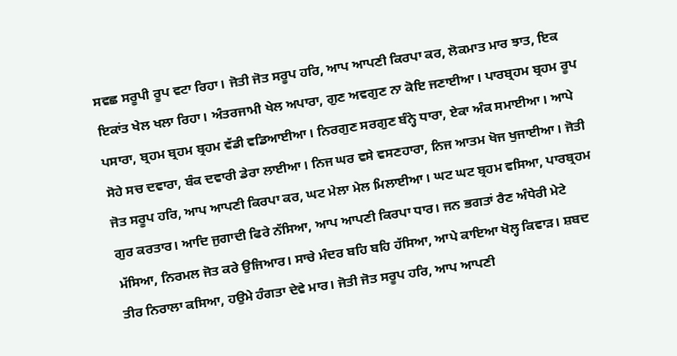ਸਵਛ ਸਰੂਪੀ ਰੂਪ ਵਟਾ ਰਿਹਾ। ਜੋਤੀ ਜੋਤ ਸਰੂਪ ਹਰਿ, ਆਪ ਆਪਣੀ ਕਿਰਪਾ ਕਰ, ਲੋਕਮਾਤ ਮਾਰ ਝਾਤ, ਇਕ ਇਕਾਂਤ ਖੇਲ ਖਲਾ ਰਿਹਾ। ਅੰਤਰਜਾਮੀ ਖੇਲ ਅਪਾਰਾ, ਗੁਣ ਅਵਗੁਣ ਨਾ ਕੋਇ ਜਣਾਈਆ। ਪਾਰਬ੍ਰਹਮ ਬ੍ਰਹਮ ਰੂਪ ਪਸਾਰਾ, ਬ੍ਰਹਮ ਬ੍ਰਹਮ ਬ੍ਰਹਮ ਵੱਡੀ ਵਡਿਆਈਆ। ਨਿਰਗੁਣ ਸਰਗੁਣ ਬੰਨ੍ਹੇ ਧਾਰਾ, ਏਕਾ ਅੰਕ ਸਮਾਈਆ। ਆਪੇ ਸੋਹੇ ਸਚ ਦਵਾਰਾ, ਬੰਕ ਦਵਾਰੀ ਡੇਰਾ ਲਾਈਆ। ਨਿਜ ਘਰ ਵਸੇ ਵਸਣਹਾਰਾ, ਨਿਜ ਆਤਮ ਖੋਜ ਖੁਜਾਈਆ। ਜੋਤੀ ਜੋਤ ਸਰੂਪ ਹਰਿ, ਆਪ ਆਪਣੀ ਕਿਰਪਾ ਕਰ, ਘਟ ਮੇਲਾ ਮੇਲ ਮਿਲਾਈਆ। ਘਟ ਘਟ ਬ੍ਰਹਮ ਵਸਿਆ, ਪਾਰਬ੍ਰਹਮ ਗੁਰ ਕਰਤਾਰ। ਆਦਿ ਜੁਗਾਦੀ ਫਿਰੇ ਨੱਸਿਆ, ਆਪ ਆਪਣੀ ਕਿਰਪਾ ਧਾਰ। ਜਨ ਭਗਤਾਂ ਰੈਣ ਅੰਧੇਰੀ ਮੇਟੇ ਮੱਸਿਆ, ਨਿਰਮਲ ਜੋਤ ਕਰੇ ਉਜਿਆਰ। ਸਾਚੇ ਮੰਦਰ ਬਹਿ ਬਹਿ ਹੱਸਿਆ, ਆਪੇ ਕਾਇਆ ਖੋਲ੍ਹ ਕਿਵਾੜ। ਸ਼ਬਦ ਤੀਰ ਨਿਰਾਲਾ ਕਸਿਆ, ਹਉਮੇ ਹੰਗਤਾ ਦੇਵੇ ਮਾਰ। ਜੋਤੀ ਜੋਤ ਸਰੂਪ ਹਰਿ, ਆਪ ਆਪਣੀ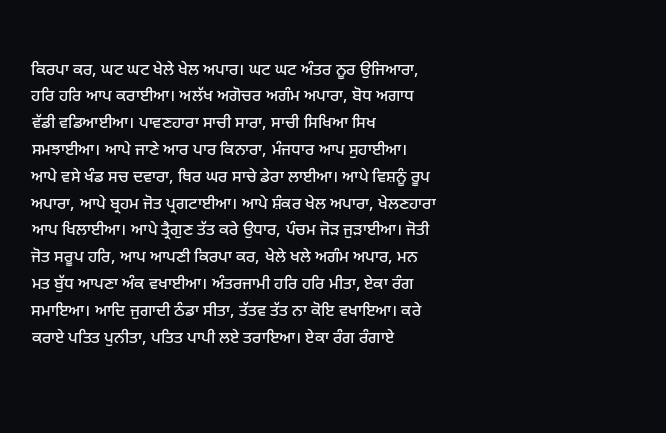ਕਿਰਪਾ ਕਰ, ਘਟ ਘਟ ਖੇਲੇ ਖੇਲ ਅਪਾਰ। ਘਟ ਘਟ ਅੰਤਰ ਨੂਰ ਉਜਿਆਰਾ, ਹਰਿ ਹਰਿ ਆਪ ਕਰਾਈਆ। ਅਲੱਖ ਅਗੋਚਰ ਅਗੰਮ ਅਪਾਰਾ, ਬੋਧ ਅਗਾਧ ਵੱਡੀ ਵਡਿਆਈਆ। ਪਾਵਣਹਾਰਾ ਸਾਚੀ ਸਾਰਾ, ਸਾਚੀ ਸਿਖਿਆ ਸਿਖ ਸਮਝਾਈਆ। ਆਪੇ ਜਾਣੇ ਆਰ ਪਾਰ ਕਿਨਾਰਾ, ਮੰਜਧਾਰ ਆਪ ਸੁਹਾਈਆ। ਆਪੇ ਵਸੇ ਖੰਡ ਸਚ ਦਵਾਰਾ, ਥਿਰ ਘਰ ਸਾਚੇ ਡੇਰਾ ਲਾਈਆ। ਆਪੇ ਵਿਸ਼ਨੂੰ ਰੂਪ ਅਪਾਰਾ, ਆਪੇ ਬ੍ਰਹਮ ਜੋਤ ਪ੍ਰਗਟਾਈਆ। ਆਪੇ ਸ਼ੰਕਰ ਖੇਲ ਅਪਾਰਾ, ਖੇਲਣਹਾਰਾ ਆਪ ਖਿਲਾਈਆ। ਆਪੇ ਤ੍ਰੈਗੁਣ ਤੱਤ ਕਰੇ ਉਧਾਰ, ਪੰਚਮ ਜੋੜ ਜੁੜਾਈਆ। ਜੋਤੀ ਜੋਤ ਸਰੂਪ ਹਰਿ, ਆਪ ਆਪਣੀ ਕਿਰਪਾ ਕਰ, ਖੇਲੇ ਖਲੇ ਅਗੰਮ ਅਪਾਰ, ਮਨ ਮਤ ਬੁੱਧ ਆਪਣਾ ਅੰਕ ਵਖਾਈਆ। ਅੰਤਰਜਾਮੀ ਹਰਿ ਹਰਿ ਮੀਤਾ, ਏਕਾ ਰੰਗ ਸਮਾਇਆ। ਆਦਿ ਜੁਗਾਦੀ ਠੰਡਾ ਸੀਤਾ, ਤੱਤਵ ਤੱਤ ਨਾ ਕੋਇ ਵਖਾਇਆ। ਕਰੇ ਕਰਾਏ ਪਤਿਤ ਪੁਨੀਤਾ, ਪਤਿਤ ਪਾਪੀ ਲਏ ਤਰਾਇਆ। ਏਕਾ ਰੰਗ ਰੰਗਾਏ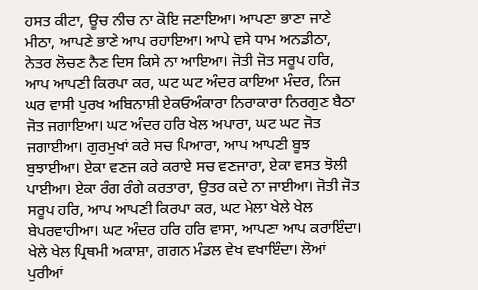ਹਸਤ ਕੀਟਾ, ਊਚ ਨੀਚ ਨਾ ਕੋਇ ਜਣਾਇਆ। ਆਪਣਾ ਭਾਣਾ ਜਾਣੇ ਮੀਠਾ, ਆਪਣੇ ਭਾਣੇ ਆਪ ਰਹਾਇਆ। ਆਪੇ ਵਸੇ ਧਾਮ ਅਨਡੀਠਾ, ਨੇਤਰ ਲੋਚਣ ਨੈਣ ਦਿਸ ਕਿਸੇ ਨਾ ਆਇਆ। ਜੋਤੀ ਜੋਤ ਸਰੂਪ ਹਰਿ, ਆਪ ਆਪਣੀ ਕਿਰਪਾ ਕਰ, ਘਟ ਘਟ ਅੰਦਰ ਕਾਇਆ ਮੰਦਰ, ਨਿਜ ਘਰ ਵਾਸੀ ਪੁਰਖ ਅਬਿਨਾਸ਼ੀ ਏਕਓਅੰਕਾਰਾ ਨਿਰਾਕਾਰਾ ਨਿਰਗੁਣ ਬੈਠਾ ਜੋਤ ਜਗਾਇਆ। ਘਟ ਅੰਦਰ ਹਰਿ ਖੇਲ ਅਪਾਰਾ, ਘਟ ਘਟ ਜੋਤ ਜਗਾਈਆ। ਗੁਰਮੁਖਾਂ ਕਰੇ ਸਚ ਪਿਆਰਾ, ਆਪ ਆਪਣੀ ਬੂਝ ਬੁਝਾਈਆ। ਏਕਾ ਵਣਜ ਕਰੇ ਕਰਾਏ ਸਚ ਵਣਜਾਰਾ, ਏਕਾ ਵਸਤ ਝੋਲੀ ਪਾਈਆ। ਏਕਾ ਰੰਗ ਰੰਗੇ ਕਰਤਾਰਾ, ਉਤਰ ਕਦੇ ਨਾ ਜਾਈਆ। ਜੋਤੀ ਜੋਤ ਸਰੂਪ ਹਰਿ, ਆਪ ਆਪਣੀ ਕਿਰਪਾ ਕਰ, ਘਟ ਮੇਲਾ ਖੇਲੇ ਖੇਲ ਬੇਪਰਵਾਹੀਆ। ਘਟ ਅੰਦਰ ਹਰਿ ਹਰਿ ਵਾਸਾ, ਆਪਣਾ ਆਪ ਕਰਾਇੰਦਾ। ਖੇਲੇ ਖੇਲ ਪ੍ਰਿਥਮੀ ਅਕਾਸ਼ਾ, ਗਗਨ ਮੰਡਲ ਵੇਖ ਵਖਾਇੰਦਾ। ਲੋਆਂ ਪੁਰੀਆਂ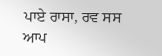ਪਾਏ ਰਾਸਾ, ਰਵ ਸਸ ਆਪ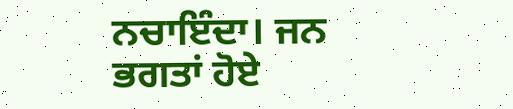ਨਚਾਇੰਦਾ। ਜਨ ਭਗਤਾਂ ਹੋਏ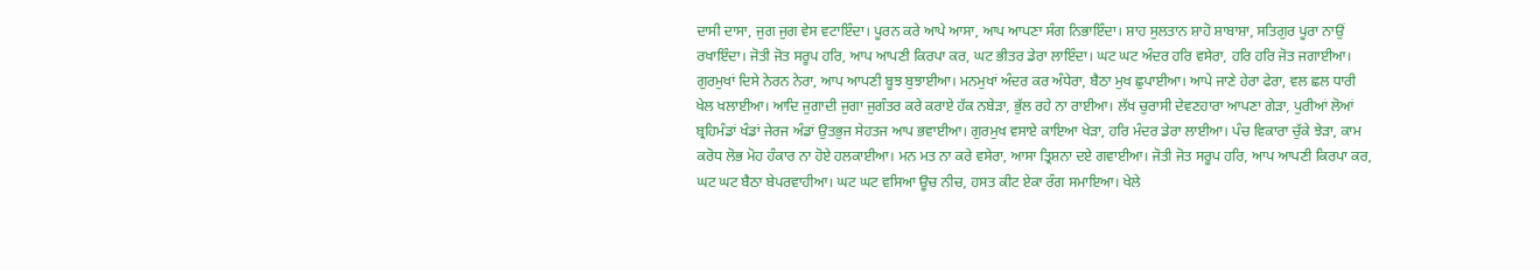ਦਾਸੀ ਦਾਸਾ, ਜੁਗ ਜੁਗ ਵੇਸ ਵਟਾਇੰਦਾ। ਪੂਰਨ ਕਰੇ ਆਪੇ ਆਸਾ, ਆਪ ਆਪਣਾ ਸੰਗ ਨਿਭਾਇੰਦਾ। ਸ਼ਾਹ ਸੁਲਤਾਨ ਸ਼ਾਹੋ ਸ਼ਾਬਾਸ਼ਾ, ਸਤਿਗੁਰ ਪੂਰਾ ਨਾਉਂ ਰਖਾਇੰਦਾ। ਜੋਤੀ ਜੋਤ ਸਰੂਪ ਹਰਿ, ਆਪ ਆਪਣੀ ਕਿਰਪਾ ਕਰ, ਘਟ ਭੀਤਰ ਡੇਰਾ ਲਾਇੰਦਾ। ਘਟ ਘਟ ਅੰਦਰ ਹਰਿ ਵਸੇਰਾ, ਹਰਿ ਹਰਿ ਜੋਤ ਜਗਾਈਆ। ਗੁਰਮੁਖਾਂ ਦਿਸੇ ਨੇਰਨ ਨੇਰਾ, ਆਪ ਆਪਣੀ ਬੂਝ ਬੁਝਾਈਆ। ਮਨਮੁਖਾਂ ਅੰਦਰ ਕਰ ਅੰਧੇਰਾ, ਬੈਠਾ ਮੁਖ ਛੁਪਾਈਆ। ਆਪੇ ਜਾਣੇ ਹੇਰਾ ਫੇਰਾ, ਵਲ ਛਲ ਧਾਰੀ ਖੇਲ ਖਲਾਈਆ। ਆਦਿ ਜੁਗਾਦੀ ਜੁਗਾ ਜੁਗੰਤਰ ਕਰੇ ਕਰਾਏ ਹੱਕ ਨਬੇੜਾ, ਭੁੱਲ ਰਹੇ ਨਾ ਰਾਈਆ। ਲੱਖ ਚੁਰਾਸੀ ਦੇਵਣਹਾਰਾ ਆਪਣਾ ਗੇੜਾ, ਪੁਰੀਆਂ ਲੋਆਂ ਬ੍ਰਹਿਮੰਡਾਂ ਖੰਡਾਂ ਜੇਰਜ ਅੰਡਾਂ ਉਤਭੁਜ ਸੇਹਤਜ ਆਪ ਭਵਾਈਆ। ਗੁਰਮੁਖ ਵਸਾਏ ਕਾਇਆ ਖੇੜਾ, ਹਰਿ ਮੰਦਰ ਡੇਰਾ ਲਾਈਆ। ਪੰਚ ਵਿਕਾਰਾ ਚੁੱਕੇ ਝੇੜਾ, ਕਾਮ ਕਰੋਧ ਲੋਭ ਮੋਹ ਹੰਕਾਰ ਨਾ ਹੋਏ ਹਲਕਾਈਆ। ਮਨ ਮਤ ਨਾ ਕਰੇ ਵਸੇਰਾ, ਆਸਾ ਤ੍ਰਿਸ਼ਨਾ ਦਏ ਗਵਾਈਆ। ਜੋਤੀ ਜੋਤ ਸਰੂਪ ਹਰਿ, ਆਪ ਆਪਣੀ ਕਿਰਪਾ ਕਰ, ਘਟ ਘਟ ਬੈਠਾ ਬੇਪਰਵਾਹੀਆ। ਘਟ ਘਟ ਵਸਿਆ ਊਚ ਨੀਚ, ਹਸਤ ਕੀਟ ਏਕਾ ਰੰਗ ਸਮਾਇਆ। ਖੇਲੇ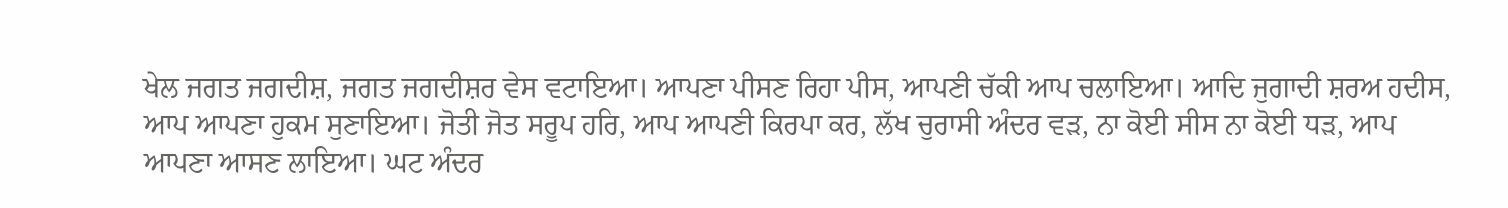ਖੇਲ ਜਗਤ ਜਗਦੀਸ਼, ਜਗਤ ਜਗਦੀਸ਼ਰ ਵੇਸ ਵਟਾਇਆ। ਆਪਣਾ ਪੀਸਣ ਰਿਹਾ ਪੀਸ, ਆਪਣੀ ਚੱਕੀ ਆਪ ਚਲਾਇਆ। ਆਦਿ ਜੁਗਾਦੀ ਸ਼ਰਅ ਹਦੀਸ, ਆਪ ਆਪਣਾ ਹੁਕਮ ਸੁਣਾਇਆ। ਜੋਤੀ ਜੋਤ ਸਰੂਪ ਹਰਿ, ਆਪ ਆਪਣੀ ਕਿਰਪਾ ਕਰ, ਲੱਖ ਚੁਰਾਸੀ ਅੰਦਰ ਵੜ, ਨਾ ਕੋਈ ਸੀਸ ਨਾ ਕੋਈ ਧੜ, ਆਪ ਆਪਣਾ ਆਸਣ ਲਾਇਆ। ਘਟ ਅੰਦਰ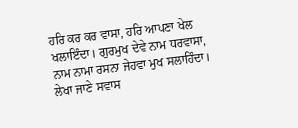ਹਰਿ ਕਰ ਕਰ ਵਾਸਾ, ਹਰਿ ਆਪਣਾ ਖੇਲ ਖਲਾਇੰਦਾ। ਗੁਰਮੁਖ ਦੇਵੇ ਨਾਮ ਧਰਵਾਸਾ, ਨਾਮ ਨਾਮਾ ਰਸਨਾ ਜੇਹਵਾ ਮੁਖ ਸਲਾਹਿੰਦਾ। ਲੇਖਾ ਜਾਣੇ ਸਵਾਸ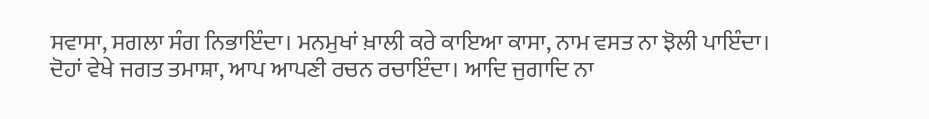ਸਵਾਸਾ, ਸਗਲਾ ਸੰਗ ਨਿਭਾਇੰਦਾ। ਮਨਮੁਖਾਂ ਖ਼ਾਲੀ ਕਰੇ ਕਾਇਆ ਕਾਸਾ, ਨਾਮ ਵਸਤ ਨਾ ਝੋਲੀ ਪਾਇੰਦਾ। ਦੋਹਾਂ ਵੇਖੇ ਜਗਤ ਤਮਾਸ਼ਾ, ਆਪ ਆਪਣੀ ਰਚਨ ਰਚਾਇੰਦਾ। ਆਦਿ ਜੁਗਾਦਿ ਨਾ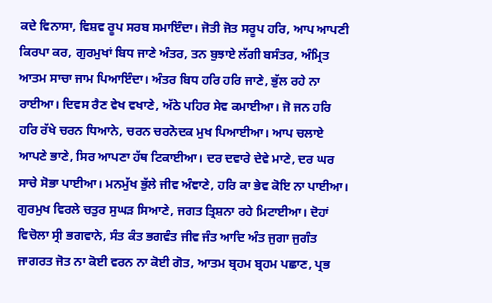ਕਦੇ ਵਿਨਾਸਾ, ਵਿਸ਼ਵ ਰੂਪ ਸਰਬ ਸਮਾਇੰਦਾ। ਜੋਤੀ ਜੋਤ ਸਰੂਪ ਹਰਿ, ਆਪ ਆਪਣੀ ਕਿਰਪਾ ਕਰ, ਗੁਰਮੁਖਾਂ ਬਿਧ ਜਾਣੇ ਅੰਤਰ, ਤਨ ਬੁਝਾਏ ਲੱਗੀ ਬਸੰਤਰ, ਅੰਮ੍ਰਿਤ ਆਤਮ ਸਾਚਾ ਜਾਮ ਪਿਆਇੰਦਾ। ਅੰਤਰ ਬਿਧ ਹਰਿ ਹਰਿ ਜਾਣੇ, ਭੁੱਲ ਰਹੇ ਨਾ ਰਾਈਆ। ਦਿਵਸ ਰੈਣ ਵੇਖ ਵਖਾਣੇ, ਅੱਠੇ ਪਹਿਰ ਸੇਵ ਕਮਾਈਆ। ਜੋ ਜਨ ਹਰਿ ਹਰਿ ਰੱਖੇ ਚਰਨ ਧਿਆਨੇ, ਚਰਨ ਚਰਨੋਦਕ ਮੁਖ ਪਿਆਈਆ। ਆਪ ਚਲਾਏ ਆਪਣੇ ਭਾਣੇ, ਸਿਰ ਆਪਣਾ ਹੱਥ ਟਿਕਾਈਆ। ਦਰ ਦਵਾਰੇ ਦੇਵੇ ਮਾਣੇ, ਦਰ ਘਰ ਸਾਚੇ ਸੋਭਾ ਪਾਈਆ। ਮਨਮੁੱਖ ਭੁੱਲੇ ਜੀਵ ਅੰਞਾਣੇ, ਹਰਿ ਕਾ ਭੇਵ ਕੋਇ ਨਾ ਪਾਈਆ। ਗੁਰਮੁਖ ਵਿਰਲੇ ਚਤੁਰ ਸੁਘੜ ਸਿਆਣੇ, ਜਗਤ ਤ੍ਰਿਸ਼ਨਾ ਰਹੇ ਮਿਟਾਈਆ। ਦੋਹਾਂ ਵਿਚੋਲਾ ਸ੍ਰੀ ਭਗਵਾਨੇ, ਸੰਤ ਕੰਤ ਭਗਵੰਤ ਜੀਵ ਜੰਤ ਆਦਿ ਅੰਤ ਜੁਗਾ ਜੁਗੰਤ ਜਾਗਰਤ ਜੋਤ ਨਾ ਕੋਈ ਵਰਨ ਨਾ ਕੋਈ ਗੋਤ, ਆਤਮ ਬ੍ਰਹਮ ਬ੍ਰਹਮ ਪਛਾਣ, ਪ੍ਰਭ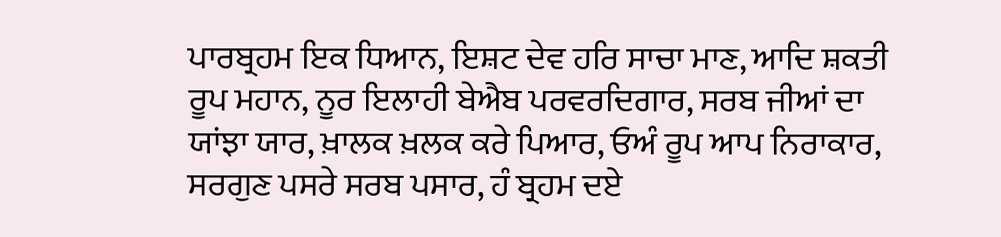ਪਾਰਬ੍ਰਹਮ ਇਕ ਧਿਆਨ, ਇਸ਼ਟ ਦੇਵ ਹਰਿ ਸਾਚਾ ਮਾਣ, ਆਦਿ ਸ਼ਕਤੀ ਰੂਪ ਮਹਾਨ, ਨੂਰ ਇਲਾਹੀ ਬੇਐਬ ਪਰਵਰਦਿਗਾਰ, ਸਰਬ ਜੀਆਂ ਦਾ ਯਾਂਝਾ ਯਾਰ, ਖ਼ਾਲਕ ਖ਼ਲਕ ਕਰੇ ਪਿਆਰ, ਓਅੰ ਰੂਪ ਆਪ ਨਿਰਾਕਾਰ, ਸਰਗੁਣ ਪਸਰੇ ਸਰਬ ਪਸਾਰ, ਹੰ ਬ੍ਰਹਮ ਦਏ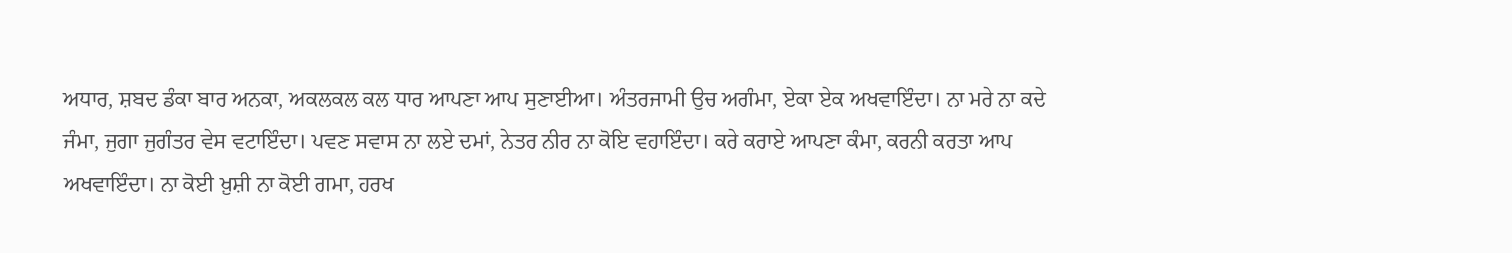ਅਧਾਰ, ਸ਼ਬਦ ਡੰਕਾ ਬਾਰ ਅਨਕਾ, ਅਕਲਕਲ ਕਲ ਧਾਰ ਆਪਣਾ ਆਪ ਸੁਣਾਈਆ। ਅੰਤਰਜਾਮੀ ਉਚ ਅਗੰਮਾ, ਏਕਾ ਏਕ ਅਖਵਾਇੰਦਾ। ਨਾ ਮਰੇ ਨਾ ਕਦੇ ਜੰਮਾ, ਜੁਗਾ ਜੁਗੰਤਰ ਵੇਸ ਵਟਾਇੰਦਾ। ਪਵਣ ਸਵਾਸ ਨਾ ਲਏ ਦਮਾਂ, ਨੇਤਰ ਨੀਰ ਨਾ ਕੋਇ ਵਹਾਇੰਦਾ। ਕਰੇ ਕਰਾਏ ਆਪਣਾ ਕੰਮਾ, ਕਰਨੀ ਕਰਤਾ ਆਪ ਅਖਵਾਇੰਦਾ। ਨਾ ਕੋਈ ਖ਼ੁਸ਼ੀ ਨਾ ਕੋਈ ਗਮਾ, ਹਰਖ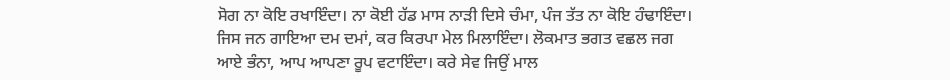ਸੋਗ ਨਾ ਕੋਇ ਰਖਾਇੰਦਾ। ਨਾ ਕੋਈ ਹੱਡ ਮਾਸ ਨਾੜੀ ਦਿਸੇ ਚੰਮਾ, ਪੰਜ ਤੱਤ ਨਾ ਕੋਇ ਹੰਢਾਇੰਦਾ। ਜਿਸ ਜਨ ਗਾਇਆ ਦਮ ਦਮਾਂ, ਕਰ ਕਿਰਪਾ ਮੇਲ ਮਿਲਾਇੰਦਾ। ਲੋਕਮਾਤ ਭਗਤ ਵਛਲ ਜਗ ਆਏ ਭੰਨਾ, ਆਪ ਆਪਣਾ ਰੂਪ ਵਟਾਇੰਦਾ। ਕਰੇ ਸੇਵ ਜਿਉਂ ਮਾਲ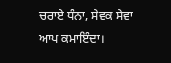ਚਰਾਏ ਧੰਨਾ, ਸੇਵਕ ਸੇਵਾ ਆਪ ਕਮਾਇੰਦਾ।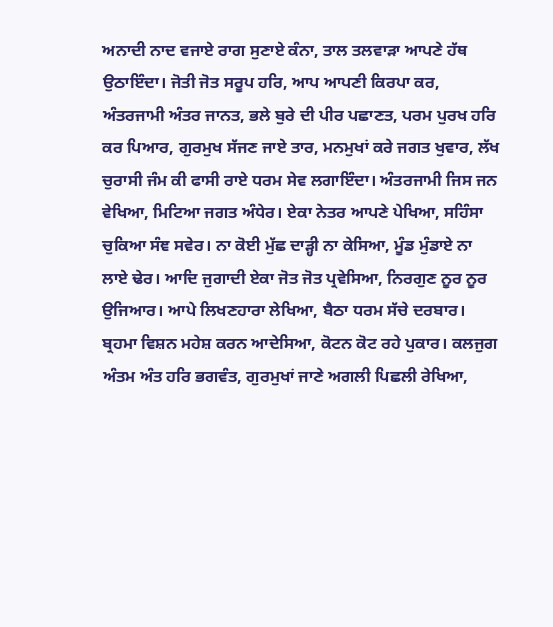ਅਨਾਦੀ ਨਾਦ ਵਜਾਏ ਰਾਗ ਸੁਣਾਏ ਕੰਨਾ, ਤਾਲ ਤਲਵਾੜਾ ਆਪਣੇ ਹੱਥ ਉਠਾਇੰਦਾ। ਜੋਤੀ ਜੋਤ ਸਰੂਪ ਹਰਿ, ਆਪ ਆਪਣੀ ਕਿਰਪਾ ਕਰ, ਅੰਤਰਜਾਮੀ ਅੰਤਰ ਜਾਨਤ, ਭਲੇ ਬੁਰੇ ਦੀ ਪੀਰ ਪਛਾਣਤ, ਪਰਮ ਪੁਰਖ ਹਰਿ ਕਰ ਪਿਆਰ, ਗੁਰਮੁਖ ਸੱਜਣ ਜਾਏ ਤਾਰ, ਮਨਮੁਖਾਂ ਕਰੇ ਜਗਤ ਖੁਵਾਰ, ਲੱਖ ਚੁਰਾਸੀ ਜੰਮ ਕੀ ਫਾਸੀ ਰਾਏ ਧਰਮ ਸੇਵ ਲਗਾਇੰਦਾ। ਅੰਤਰਜਾਮੀ ਜਿਸ ਜਨ ਵੇਖਿਆ, ਮਿਟਿਆ ਜਗਤ ਅੰਧੇਰ। ਏਕਾ ਨੇਤਰ ਆਪਣੇ ਪੇਖਿਆ, ਸਹਿੰਸਾ ਚੁਕਿਆ ਸੰਞ ਸਵੇਰ। ਨਾ ਕੋਈ ਮੁੱਛ ਦਾੜ੍ਹੀ ਨਾ ਕੇਸਿਆ, ਮੂੰਡ ਮੁੰਡਾਏ ਨਾ ਲਾਏ ਢੇਰ। ਆਦਿ ਜੁਗਾਦੀ ਏਕਾ ਜੋਤ ਜੋਤ ਪ੍ਰਵੇਸਿਆ, ਨਿਰਗੁਣ ਨੂਰ ਨੂਰ ਉਜਿਆਰ। ਆਪੇ ਲਿਖਣਹਾਰਾ ਲੇਖਿਆ, ਬੈਠਾ ਧਰਮ ਸੱਚੇ ਦਰਬਾਰ। ਬ੍ਰਹਮਾ ਵਿਸ਼ਨ ਮਹੇਸ਼ ਕਰਨ ਆਦੇਸਿਆ, ਕੋਟਨ ਕੋਟ ਰਹੇ ਪੁਕਾਰ। ਕਲਜੁਗ ਅੰਤਮ ਅੰਤ ਹਰਿ ਭਗਵੰਤ, ਗੁਰਮੁਖਾਂ ਜਾਣੇ ਅਗਲੀ ਪਿਛਲੀ ਰੇਖਿਆ,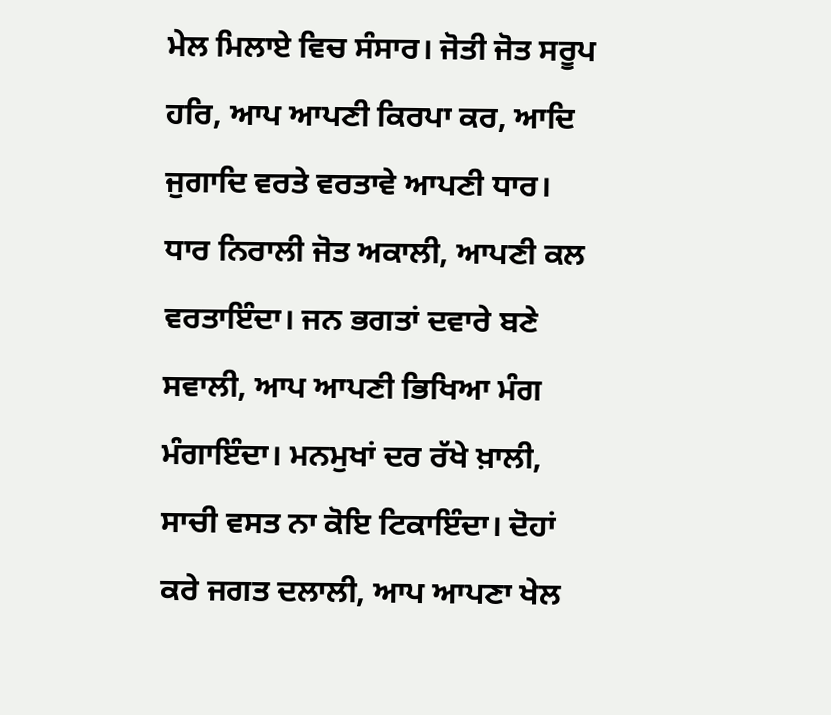ਮੇਲ ਮਿਲਾਏ ਵਿਚ ਸੰਸਾਰ। ਜੋਤੀ ਜੋਤ ਸਰੂਪ ਹਰਿ, ਆਪ ਆਪਣੀ ਕਿਰਪਾ ਕਰ, ਆਦਿ ਜੁਗਾਦਿ ਵਰਤੇ ਵਰਤਾਵੇ ਆਪਣੀ ਧਾਰ। ਧਾਰ ਨਿਰਾਲੀ ਜੋਤ ਅਕਾਲੀ, ਆਪਣੀ ਕਲ ਵਰਤਾਇੰਦਾ। ਜਨ ਭਗਤਾਂ ਦਵਾਰੇ ਬਣੇ ਸਵਾਲੀ, ਆਪ ਆਪਣੀ ਭਿਖਿਆ ਮੰਗ ਮੰਗਾਇੰਦਾ। ਮਨਮੁਖਾਂ ਦਰ ਰੱਖੇ ਖ਼ਾਲੀ, ਸਾਚੀ ਵਸਤ ਨਾ ਕੋਇ ਟਿਕਾਇੰਦਾ। ਦੋਹਾਂ ਕਰੇ ਜਗਤ ਦਲਾਲੀ, ਆਪ ਆਪਣਾ ਖੇਲ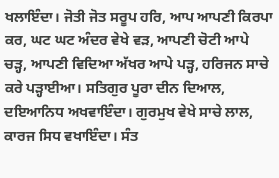ਖਲਾਇੰਦਾ। ਜੋਤੀ ਜੋਤ ਸਰੂਪ ਹਰਿ, ਆਪ ਆਪਣੀ ਕਿਰਪਾ ਕਰ, ਘਟ ਘਟ ਅੰਦਰ ਵੇਖੇ ਵੜ, ਆਪਣੀ ਚੋਟੀ ਆਪੇ ਚੜ੍ਹ, ਆਪਣੀ ਵਿਦਿਆ ਅੱਖਰ ਆਪੇ ਪੜ੍ਹ, ਹਰਿਜਨ ਸਾਚੇ ਕਰੇ ਪੜ੍ਹਾਈਆ। ਸਤਿਗੁਰ ਪੂਰਾ ਦੀਨ ਦਿਆਲ, ਦਇਆਨਿਧ ਅਖਵਾਇੰਦਾ। ਗੁਰਮੁਖ ਵੇਖੇ ਸਾਚੇ ਲਾਲ, ਕਾਰਜ ਸਿਧ ਵਖਾਇੰਦਾ। ਸੰਤ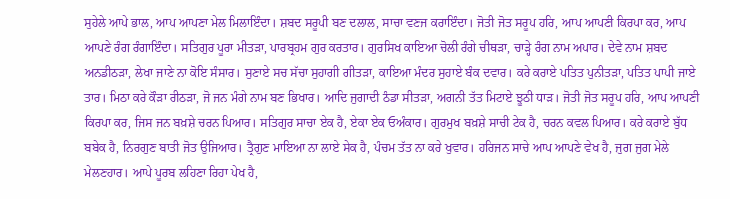ਸੁਹੇਲੇ ਆਪੇ ਭਾਲ, ਆਪ ਆਪਣਾ ਮੇਲ ਮਿਲਾਇੰਦਾ। ਸ਼ਬਦ ਸਰੂਪੀ ਬਣ ਦਲਾਲ, ਸਾਚਾ ਵਣਜ ਕਰਾਇੰਦਾ। ਜੋਤੀ ਜੋਤ ਸਰੂਪ ਹਰਿ, ਆਪ ਆਪਣੀ ਕਿਰਪਾ ਕਰ, ਆਪ ਆਪਣੇ ਰੰਗ ਰੰਗਾਇੰਦਾ। ਸਤਿਗੁਰ ਪੂਰਾ ਮੀਤੜਾ, ਪਾਰਬ੍ਰਹਮ ਗੁਰ ਕਰਤਾਰ। ਗੁਰਸਿਖ ਕਾਇਆ ਚੋਲੀ ਰੰਗੇ ਚੀਥੜਾ, ਚਾੜ੍ਹੇ ਰੰਗ ਨਾਮ ਅਪਾਰ। ਦੇਵੇ ਨਾਮ ਸ਼ਬਦ ਅਨਡੀਠੜਾ, ਲੇਖਾ ਜਾਣੇ ਨਾ ਕੋਇ ਸੰਸਾਰ। ਸੁਣਾਏ ਸਚ ਸੱਚਾ ਸੁਹਾਗੀ ਗੀਤੜਾ, ਕਾਇਆ ਮੰਦਰ ਸੁਹਾਏ ਬੰਕ ਦਵਾਰ। ਕਰੇ ਕਰਾਏ ਪਤਿਤ ਪੁਨੀਤੜਾ, ਪਤਿਤ ਪਾਪੀ ਜਾਏ ਤਾਰ। ਮਿਠਾ ਕਰੇ ਕੌੜਾ ਰੀਠੜਾ, ਜੋ ਜਨ ਮੰਗੇ ਨਾਮ ਬਣ ਭਿਖਾਰ। ਆਦਿ ਜੁਗਾਦੀ ਠੰਡਾ ਸੀਤੜਾ, ਅਗਨੀ ਤੱਤ ਮਿਟਾਏ ਝੂਠੀ ਧਾੜ। ਜੋਤੀ ਜੋਤ ਸਰੂਪ ਹਰਿ, ਆਪ ਆਪਣੀ ਕਿਰਪਾ ਕਰ, ਜਿਸ ਜਨ ਬਖ਼ਸ਼ੇ ਚਰਨ ਪਿਆਰ। ਸਤਿਗੁਰ ਸਾਚਾ ਏਕ ਹੈ, ਏਕਾ ਏਕ ਓਅੰਕਾਰ। ਗੁਰਮੁਖ ਬਖ਼ਸ਼ੇ ਸਾਚੀ ਟੇਕ ਹੈ, ਚਰਨ ਕਵਲ ਪਿਆਰ। ਕਰੇ ਕਰਾਏ ਬੁੱਧ ਬਬੇਕ ਹੈ, ਨਿਰਗੁਣ ਬਾਤੀ ਜੋਤ ਉਜਿਆਰ। ਤ੍ਰੈਗੁਣ ਮਾਇਆ ਨਾ ਲਾਏ ਸੇਕ ਹੈ, ਪੰਚਮ ਤੱਤ ਨਾ ਕਰੇ ਖੁਵਾਰ। ਹਰਿਜਨ ਸਾਚੇ ਆਪ ਆਪਣੇ ਵੇਖ ਹੈ, ਜੁਗ ਜੁਗ ਮੇਲੇ ਮੇਲਣਹਾਰ। ਆਪੇ ਪੂਰਬ ਲਹਿਣਾ ਰਿਹਾ ਪੇਖ ਹੈ,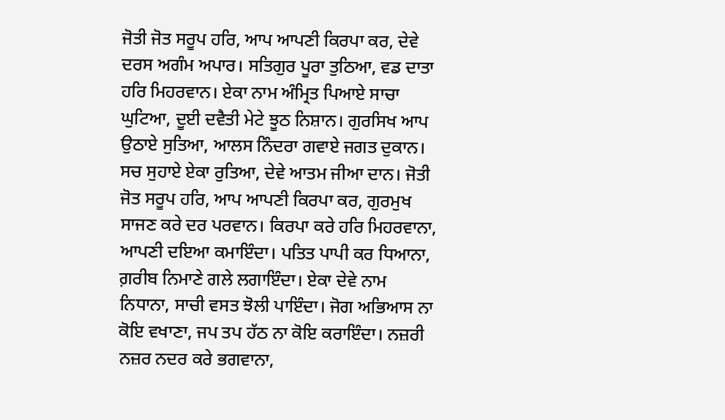ਜੋਤੀ ਜੋਤ ਸਰੂਪ ਹਰਿ, ਆਪ ਆਪਣੀ ਕਿਰਪਾ ਕਰ, ਦੇਵੇ ਦਰਸ ਅਗੰਮ ਅਪਾਰ। ਸਤਿਗੁਰ ਪੂਰਾ ਤੁਠਿਆ, ਵਡ ਦਾਤਾ ਹਰਿ ਮਿਹਰਵਾਨ। ਏਕਾ ਨਾਮ ਅੰਮ੍ਰਿਤ ਪਿਆਏ ਸਾਚਾ ਘੁਟਿਆ, ਦੂਈ ਦਵੈਤੀ ਮੇਟੇ ਝੂਠ ਨਿਸ਼ਾਨ। ਗੁਰਸਿਖ ਆਪ ਉਠਾਏ ਸੁਤਿਆ, ਆਲਸ ਨਿੰਦਰਾ ਗਵਾਏ ਜਗਤ ਦੁਕਾਨ। ਸਚ ਸੁਹਾਏ ਏਕਾ ਰੁਤਿਆ, ਦੇਵੇ ਆਤਮ ਜੀਆ ਦਾਨ। ਜੋਤੀ ਜੋਤ ਸਰੂਪ ਹਰਿ, ਆਪ ਆਪਣੀ ਕਿਰਪਾ ਕਰ, ਗੁਰਮੁਖ ਸਾਜਣ ਕਰੇ ਦਰ ਪਰਵਾਨ। ਕਿਰਪਾ ਕਰੇ ਹਰਿ ਮਿਹਰਵਾਨਾ, ਆਪਣੀ ਦਇਆ ਕਮਾਇੰਦਾ। ਪਤਿਤ ਪਾਪੀ ਕਰ ਧਿਆਨਾ, ਗ਼ਰੀਬ ਨਿਮਾਣੇ ਗਲੇ ਲਗਾਇੰਦਾ। ਏਕਾ ਦੇਵੇ ਨਾਮ ਨਿਧਾਨਾ, ਸਾਚੀ ਵਸਤ ਝੋਲੀ ਪਾਇੰਦਾ। ਜੋਗ ਅਭਿਆਸ ਨਾ ਕੋਇ ਵਖਾਣਾ, ਜਪ ਤਪ ਹੱਠ ਨਾ ਕੋਇ ਕਰਾਇੰਦਾ। ਨਜ਼ਰੀ ਨਜ਼ਰ ਨਦਰ ਕਰੇ ਭਗਵਾਨਾ,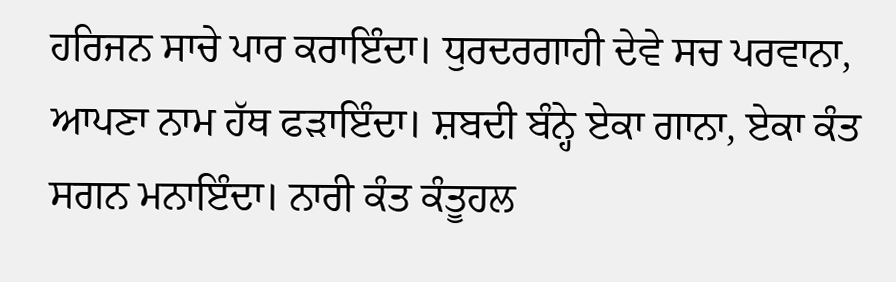ਹਰਿਜਨ ਸਾਚੇ ਪਾਰ ਕਰਾਇੰਦਾ। ਧੁਰਦਰਗਾਹੀ ਦੇਵੇ ਸਚ ਪਰਵਾਨਾ, ਆਪਣਾ ਨਾਮ ਹੱਥ ਫੜਾਇੰਦਾ। ਸ਼ਬਦੀ ਬੰਨ੍ਹੇ ਏਕਾ ਗਾਨਾ, ਏਕਾ ਕੰਤ ਸਗਨ ਮਨਾਇੰਦਾ। ਨਾਰੀ ਕੰਤ ਕੰਤੂਹਲ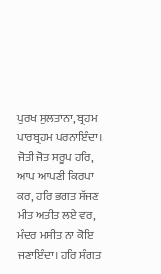ਪੁਰਖ ਸੁਲਤਾਨਾ, ਬ੍ਰਹਮ ਪਾਰਬ੍ਰਹਮ ਪਰਨਾਇੰਦਾ। ਜੋਤੀ ਜੋਤ ਸਰੂਪ ਹਰਿ, ਆਪ ਆਪਣੀ ਕਿਰਪਾ ਕਰ, ਹਰਿ ਭਗਤ ਸੱਜਣ ਮੀਤ ਅਤੀਤ ਲਏ ਵਰ, ਮੰਦਰ ਮਸੀਤ ਨਾ ਕੋਇ ਜਣਾਇੰਦਾ। ਹਰਿ ਸੰਗਤ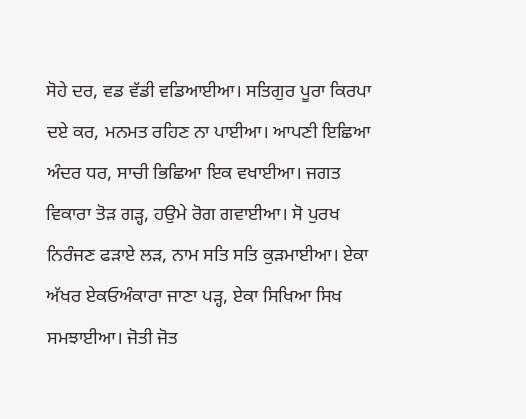ਸੋਹੇ ਦਰ, ਵਡ ਵੱਡੀ ਵਡਿਆਈਆ। ਸਤਿਗੁਰ ਪੂਰਾ ਕਿਰਪਾ ਦਏ ਕਰ, ਮਨਮਤ ਰਹਿਣ ਨਾ ਪਾਈਆ। ਆਪਣੀ ਇਛਿਆ ਅੰਦਰ ਧਰ, ਸਾਚੀ ਭਿਛਿਆ ਇਕ ਵਖਾਈਆ। ਜਗਤ ਵਿਕਾਰਾ ਤੋੜ ਗੜ੍ਹ, ਹਉਮੇ ਰੋਗ ਗਵਾਈਆ। ਸੋ ਪੁਰਖ ਨਿਰੰਜਣ ਫੜਾਏ ਲੜ, ਨਾਮ ਸਤਿ ਸਤਿ ਕੁੜਮਾਈਆ। ਏਕਾ ਅੱਖਰ ਏਕਓਅੰਕਾਰਾ ਜਾਣਾ ਪੜ੍ਹ, ਏਕਾ ਸਿਖਿਆ ਸਿਖ ਸਮਝਾਈਆ। ਜੋਤੀ ਜੋਤ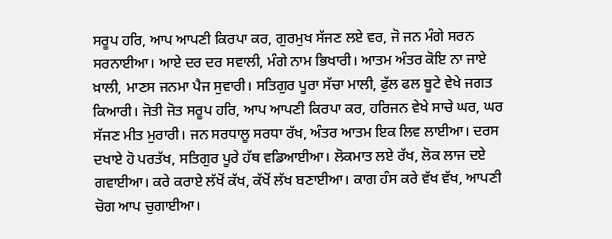ਸਰੂਪ ਹਰਿ, ਆਪ ਆਪਣੀ ਕਿਰਪਾ ਕਰ, ਗੁਰਮੁਖ ਸੱਜਣ ਲਏ ਵਰ, ਜੋ ਜਨ ਮੰਗੇ ਸਰਨ ਸਰਨਾਈਆ। ਆਏ ਦਰ ਦਰ ਸਵਾਲੀ, ਮੰਗੇ ਨਾਮ ਭਿਖਾਰੀ। ਆਤਮ ਅੰਤਰ ਕੋਇ ਨਾ ਜਾਏ ਖ਼ਾਲੀ, ਮਾਣਸ ਜਨਮਾ ਪੈਜ ਸੁਵਾਰੀ। ਸਤਿਗੁਰ ਪੂਰਾ ਸੱਚਾ ਮਾਲੀ, ਫੁੱਲ ਫਲ ਬੂਟੇ ਵੇਖੇ ਜਗਤ ਕਿਆਰੀ। ਜੋਤੀ ਜੋਤ ਸਰੂਪ ਹਰਿ, ਆਪ ਆਪਣੀ ਕਿਰਪਾ ਕਰ, ਹਰਿਜਨ ਵੇਖੇ ਸਾਚੇ ਘਰ, ਘਰ ਸੱਜਣ ਮੀਤ ਮੁਰਾਰੀ। ਜਨ ਸਰਧਾਲੂ ਸਰਧਾ ਰੱਖ, ਅੰਤਰ ਆਤਮ ਇਕ ਲਿਵ ਲਾਈਆ। ਦਰਸ ਦਖਾਏ ਹੋ ਪਰਤੱਖ, ਸਤਿਗੁਰ ਪੂਰੇ ਹੱਥ ਵਡਿਆਈਆ। ਲੋਕਮਾਤ ਲਏ ਰੱਖ, ਲੋਕ ਲਾਜ ਦਏ ਗਵਾਈਆ। ਕਰੇ ਕਰਾਏ ਲੱਖੋਂ ਕੱਖ, ਕੱਖੋਂ ਲੱਖ ਬਣਾਈਆ। ਕਾਗ ਹੰਸ ਕਰੇ ਵੱਖ ਵੱਖ, ਆਪਣੀ ਚੋਗ ਆਪ ਚੁਗਾਈਆ।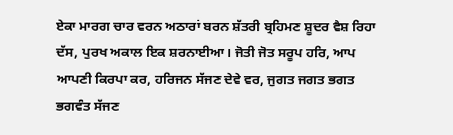ਏਕਾ ਮਾਰਗ ਚਾਰ ਵਰਨ ਅਠਾਰਾਂ ਬਰਨ ਸ਼ੱਤਰੀ ਬ੍ਰਹਿਮਣ ਸ਼ੂਦਰ ਵੈਸ਼ ਰਿਹਾ ਦੱਸ, ਪੁਰਖ ਅਕਾਲ ਇਕ ਸ਼ਰਨਾਈਆ। ਜੋਤੀ ਜੋਤ ਸਰੂਪ ਹਰਿ, ਆਪ ਆਪਣੀ ਕਿਰਪਾ ਕਰ, ਹਰਿਜਨ ਸੱਜਣ ਦੇਵੇ ਵਰ, ਜੁਗਤ ਜਗਤ ਭਗਤ ਭਗਵੰਤ ਸੱਜਣ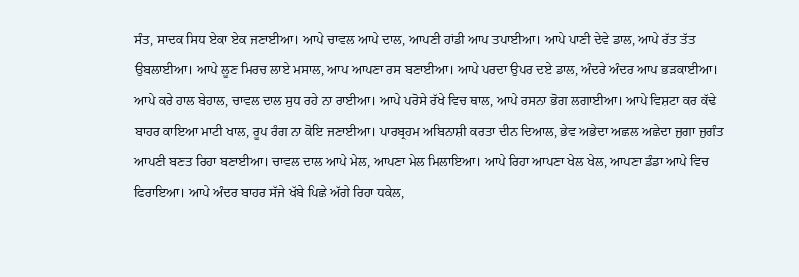ਸੰਤ, ਸਾਦਕ ਸਿਧ ਏਕਾ ਏਕ ਜਣਾਈਆ। ਆਪੇ ਚਾਵਲ ਆਪੇ ਦਾਲ, ਆਪਣੀ ਹਾਂਡੀ ਆਪ ਤਪਾਈਆ। ਆਪੇ ਪਾਣੀ ਦੇਵੇ ਡਾਲ, ਆਪੇ ਰੱਤ ਤੱਤ ਉਬਲਾਈਆ। ਆਪੇ ਲੂਣ ਮਿਰਚ ਲਾਏ ਮਸਾਲ, ਆਪ ਆਪਣਾ ਰਸ ਬਣਾਈਆ। ਆਪੇ ਪਰਦਾ ਉਪਰ ਦਏ ਡਾਲ, ਅੰਦਰੇ ਅੰਦਰ ਆਪ ਭੜਕਾਈਆ। ਆਪੇ ਕਰੇ ਹਾਲ ਬੇਹਾਲ, ਚਾਵਲ ਦਾਲ ਸੁਧ ਰਹੇ ਨਾ ਰਾਈਆ। ਆਪੇ ਪਰੋਸੇ ਰੱਖੇ ਵਿਚ ਥਾਲ, ਆਪੇ ਰਸਨਾ ਭੋਗ ਲਗਾਈਆ। ਆਪੇ ਵਿਸ਼ਟਾ ਕਰ ਕੱਢੇ ਬਾਹਰ ਕਾਇਆ ਮਾਟੀ ਖਾਲ, ਰੂਪ ਰੰਗ ਨਾ ਕੋਇ ਜਣਾਈਆ। ਪਾਰਬ੍ਰਹਮ ਅਬਿਨਾਸ਼ੀ ਕਰਤਾ ਦੀਨ ਦਿਆਲ, ਭੇਵ ਅਭੇਦਾ ਅਛਲ ਅਛੇਦਾ ਜੁਗਾ ਜੁਗੰਤ ਆਪਣੀ ਬਣਤ ਰਿਹਾ ਬਣਾਈਆ। ਚਾਵਲ ਦਾਲ ਆਪੇ ਮੇਲ, ਆਪਣਾ ਮੇਲ ਮਿਲਾਇਆ। ਆਪੇ ਰਿਹਾ ਆਪਣਾ ਖੇਲ ਖੇਲ, ਆਪਣਾ ਡੰਡਾ ਆਪੇ ਵਿਚ ਫਿਰਾਇਆ। ਆਪੇ ਅੰਦਰ ਬਾਹਰ ਸੱਜੇ ਖੱਬੇ ਪਿਛੇ ਅੱਗੇ ਰਿਹਾ ਧਕੇਲ,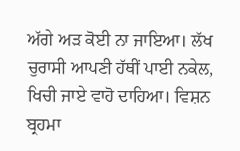ਅੱਗੇ ਅੜ ਕੋਈ ਨਾ ਜਾਇਆ। ਲੱਖ ਚੁਰਾਸੀ ਆਪਣੀ ਹੱਥੀਂ ਪਾਈ ਨਕੇਲ, ਖਿਚੀ ਜਾਏ ਵਾਹੋ ਦਾਹਿਆ। ਵਿਸ਼ਨ ਬ੍ਰਹਮਾ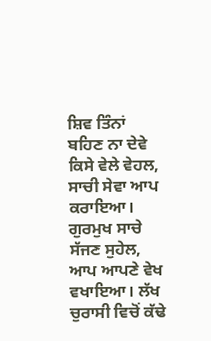ਸ਼ਿਵ ਤਿੰਨਾਂ ਬਹਿਣ ਨਾ ਦੇਵੇ ਕਿਸੇ ਵੇਲੇ ਵੇਹਲ, ਸਾਚੀ ਸੇਵਾ ਆਪ ਕਰਾਇਆ। ਗੁਰਮੁਖ ਸਾਚੇ ਸੱਜਣ ਸੁਹੇਲ, ਆਪ ਆਪਣੇ ਵੇਖ ਵਖਾਇਆ। ਲੱਖ ਚੁਰਾਸੀ ਵਿਚੋਂ ਕੱਢੇ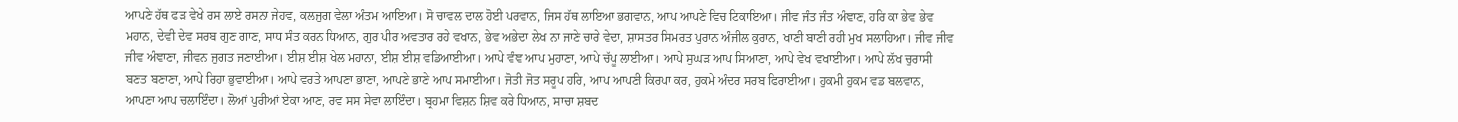ਆਪਣੇ ਹੱਥ ਫੜ ਵੇਖੇ ਰਸ ਲਾਏ ਰਸਨਾ ਜੇਹਵ, ਕਲਜੁਗ ਵੇਲਾ ਅੰਤਮ ਆਇਆ। ਸੋ ਚਾਵਲ ਦਾਲ ਹੋਈ ਪਰਵਾਨ, ਜਿਸ ਹੱਥ ਲਾਇਆ ਭਗਵਾਨ, ਆਪ ਆਪਣੇ ਵਿਚ ਟਿਕਾਇਆ। ਜੀਵ ਜੰਤ ਜੰਤ ਅੰਞਾਣ, ਹਰਿ ਕਾ ਭੇਵ ਭੇਵ ਮਹਾਨ, ਦੇਵੀ ਦੇਵ ਸਰਬ ਗੁਣ ਗਾਣ, ਸਾਧ ਸੰਤ ਕਰਨ ਧਿਆਨ, ਗੁਰ ਪੀਰ ਅਵਤਾਰ ਰਹੇ ਵਖਾਨ, ਭੇਵ ਅਭੇਦਾ ਲੇਖ ਨਾ ਜਾਣੇ ਚਾਰੇ ਵੇਦਾ, ਸ਼ਾਸਤਰ ਸਿਮਰਤ ਪੁਰਾਨ ਅੰਜੀਲ ਕੁਰਾਨ, ਖਾਣੀ ਬਾਣੀ ਰਹੀ ਮੁਖ ਸਲਾਹਿਆ। ਜੀਵ ਜੀਵ ਜੀਵ ਅੰਞਾਣਾ, ਜੀਵਨ ਜੁਗਤ ਜਣਾਈਆ। ਈਸ਼ ਈਸ਼ ਖੇਲ ਮਹਾਨਾ, ਈਸ਼ ਈਸ਼ ਵਡਿਆਈਆ। ਆਪੇ ਵੰਞ ਆਪ ਮੁਹਾਣਾ, ਆਪੇ ਚੱਪੂ ਲਾਈਆ। ਆਪੇ ਸੁਘੜ ਆਪ ਸਿਆਣਾ, ਆਪੇ ਵੇਖ ਵਖਾਈਆ। ਆਪੇ ਲੱਖ ਚੁਰਾਸੀ ਬਣਤ ਬਣਾਣਾ, ਆਪੇ ਰਿਹਾ ਭੁਵਾਈਆ। ਆਪੇ ਵਰਤੇ ਆਪਣਾ ਭਾਣਾ, ਆਪਣੇ ਭਾਣੇ ਆਪ ਸਮਾਈਆ। ਜੋਤੀ ਜੋਤ ਸਰੂਪ ਹਰਿ, ਆਪ ਆਪਣੀ ਕਿਰਪਾ ਕਰ, ਹੁਕਮੇ ਅੰਦਰ ਸਰਬ ਫਿਰਾਈਆ। ਹੁਕਮੀ ਹੁਕਮ ਵਡ ਬਲਵਾਨ, ਆਪਣਾ ਆਪ ਚਲਾਇੰਦਾ। ਲੋਆਂ ਪੁਰੀਆਂ ਏਕਾ ਆਣ, ਰਵ ਸਸ ਸੇਵਾ ਲਾਇੰਦਾ। ਬ੍ਰਹਮਾ ਵਿਸ਼ਨ ਸ਼ਿਵ ਕਰੇ ਧਿਆਨ, ਸਾਚਾ ਸ਼ਬਦ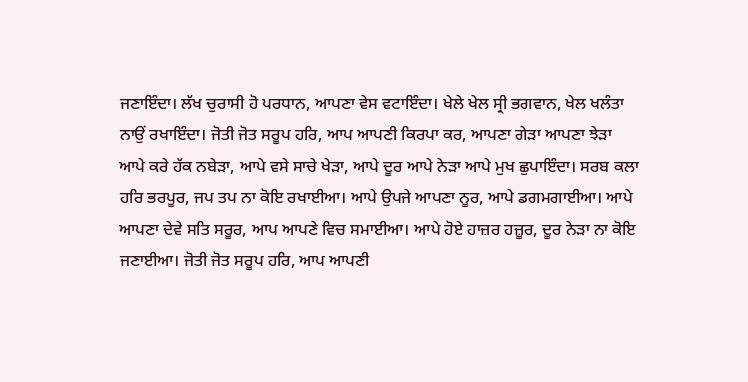ਜਣਾਇੰਦਾ। ਲੱਖ ਚੁਰਾਸੀ ਹੋ ਪਰਧਾਨ, ਆਪਣਾ ਵੇਸ ਵਟਾਇੰਦਾ। ਖੇਲੇ ਖੇਲ ਸ੍ਰੀ ਭਗਵਾਨ, ਖੇਲ ਖਲੰਤਾ ਨਾਉਂ ਰਖਾਇੰਦਾ। ਜੋਤੀ ਜੋਤ ਸਰੂਪ ਹਰਿ, ਆਪ ਆਪਣੀ ਕਿਰਪਾ ਕਰ, ਆਪਣਾ ਗੇੜਾ ਆਪਣਾ ਝੇੜਾ ਆਪੇ ਕਰੇ ਹੱਕ ਨਬੇੜਾ, ਆਪੇ ਵਸੇ ਸਾਚੇ ਖੇੜਾ, ਆਪੇ ਦੂਰ ਆਪੇ ਨੇੜਾ ਆਪੇ ਮੁਖ ਛੁਪਾਇੰਦਾ। ਸਰਬ ਕਲਾ ਹਰਿ ਭਰਪੂਰ, ਜਪ ਤਪ ਨਾ ਕੋਇ ਰਖਾਈਆ। ਆਪੇ ਉਪਜੇ ਆਪਣਾ ਨੂਰ, ਆਪੇ ਡਗਮਗਾਈਆ। ਆਪੇ ਆਪਣਾ ਦੇਵੇ ਸਤਿ ਸਰੂਰ, ਆਪ ਆਪਣੇ ਵਿਚ ਸਮਾਈਆ। ਆਪੇ ਹੋਏ ਹਾਜ਼ਰ ਹਜ਼ੂਰ, ਦੂਰ ਨੇੜਾ ਨਾ ਕੋਇ ਜਣਾਈਆ। ਜੋਤੀ ਜੋਤ ਸਰੂਪ ਹਰਿ, ਆਪ ਆਪਣੀ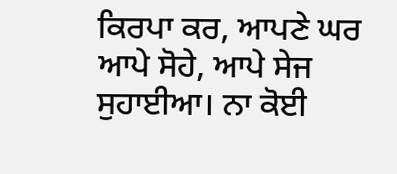ਕਿਰਪਾ ਕਰ, ਆਪਣੇ ਘਰ ਆਪੇ ਸੋਹੇ, ਆਪੇ ਸੇਜ ਸੁਹਾਈਆ। ਨਾ ਕੋਈ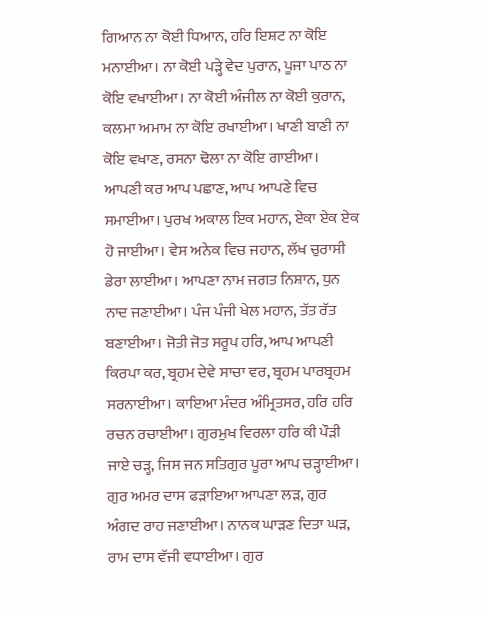ਗਿਆਨ ਨਾ ਕੋਈ ਧਿਆਨ, ਹਰਿ ਇਸ਼ਟ ਨਾ ਕੋਇ ਮਨਾਈਆ। ਨਾ ਕੋਈ ਪੜ੍ਹੇ ਵੇਦ ਪੁਰਾਨ, ਪੂਜਾ ਪਾਠ ਨਾ ਕੋਇ ਵਖਾਈਆ। ਨਾ ਕੋਈ ਅੰਜੀਲ ਨਾ ਕੋਈ ਕੁਰਾਨ, ਕਲਮਾ ਅਮਾਮ ਨਾ ਕੋਇ ਰਖਾਈਆ। ਖਾਣੀ ਬਾਣੀ ਨਾ ਕੋਇ ਵਖਾਣ, ਰਸਨਾ ਢੋਲਾ ਨਾ ਕੋਇ ਗਾਈਆ। ਆਪਣੀ ਕਰ ਆਪ ਪਛਾਣ, ਆਪ ਆਪਣੇ ਵਿਚ ਸਮਾਈਆ। ਪੁਰਖ ਅਕਾਲ ਇਕ ਮਹਾਨ, ਏਕਾ ਏਕ ਏਕ ਹੋ ਜਾਈਆ। ਵੇਸ ਅਨੇਕ ਵਿਚ ਜਹਾਨ, ਲੱਖ ਚੁਰਾਸੀ ਡੇਰਾ ਲਾਈਆ। ਆਪਣਾ ਨਾਮ ਜਗਤ ਨਿਸ਼ਾਨ, ਧੁਨ ਨਾਦ ਜਣਾਈਆ। ਪੰਜ ਪੰਜੀ ਖੇਲ ਮਹਾਨ, ਤੱਤ ਰੱਤ ਬਣਾਈਆ। ਜੋਤੀ ਜੋਤ ਸਰੂਪ ਹਰਿ, ਆਪ ਆਪਣੀ ਕਿਰਪਾ ਕਰ, ਬ੍ਰਹਮ ਦੇਵੇ ਸਾਚਾ ਵਰ, ਬ੍ਰਹਮ ਪਾਰਬ੍ਰਹਮ ਸਰਨਾਈਆ। ਕਾਇਆ ਮੰਦਰ ਅੰਮ੍ਰਿਤਸਰ, ਹਰਿ ਹਰਿ ਰਚਨ ਰਚਾਈਆ। ਗੁਰਮੁਖ ਵਿਰਲਾ ਹਰਿ ਕੀ ਪੌੜੀ ਜਾਏ ਚੜ੍ਹ, ਜਿਸ ਜਨ ਸਤਿਗੁਰ ਪੂਰਾ ਆਪ ਚੜ੍ਹਾਈਆ। ਗੁਰ ਅਮਰ ਦਾਸ ਫੜਾਇਆ ਆਪਣਾ ਲੜ, ਗੁਰ ਅੰਗਦ ਰਾਹ ਜਣਾਈਆ। ਨਾਨਕ ਘਾੜਣ ਦਿਤਾ ਘੜ, ਰਾਮ ਦਾਸ ਵੱਜੀ ਵਧਾਈਆ। ਗੁਰ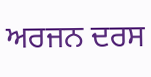ਅਰਜਨ ਦਰਸ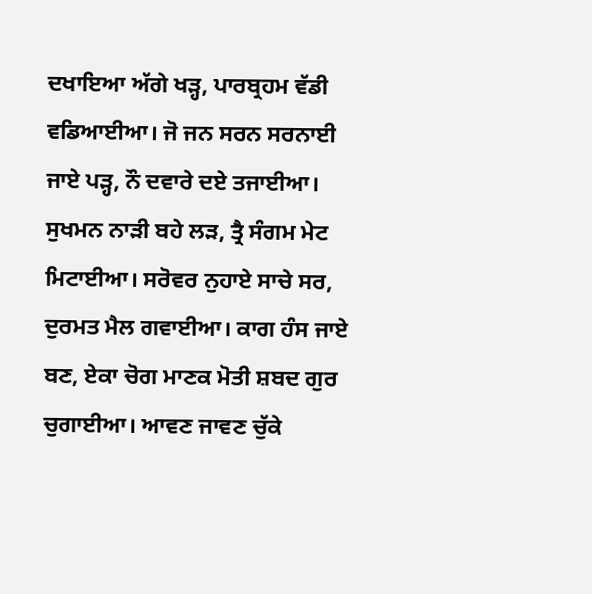ਦਖਾਇਆ ਅੱਗੇ ਖੜ੍ਹ, ਪਾਰਬ੍ਰਹਮ ਵੱਡੀ ਵਡਿਆਈਆ। ਜੋ ਜਨ ਸਰਨ ਸਰਨਾਈ ਜਾਏ ਪੜ੍ਹ, ਨੌ ਦਵਾਰੇ ਦਏ ਤਜਾਈਆ। ਸੁਖਮਨ ਨਾੜੀ ਬਹੇ ਲੜ, ਤ੍ਰੈ ਸੰਗਮ ਮੇਟ ਮਿਟਾਈਆ। ਸਰੋਵਰ ਨੁਹਾਏ ਸਾਚੇ ਸਰ, ਦੁਰਮਤ ਮੈਲ ਗਵਾਈਆ। ਕਾਗ ਹੰਸ ਜਾਏ ਬਣ, ਏਕਾ ਚੋਗ ਮਾਣਕ ਮੋਤੀ ਸ਼ਬਦ ਗੁਰ ਚੁਗਾਈਆ। ਆਵਣ ਜਾਵਣ ਚੁੱਕੇ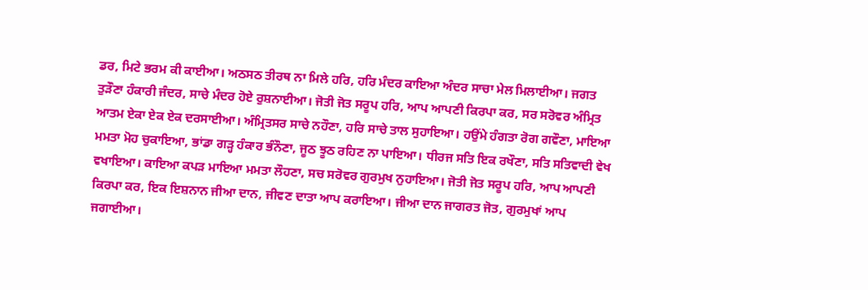ਡਰ, ਮਿਟੇ ਭਰਮ ਕੀ ਕਾਈਆ। ਅਠਸਠ ਤੀਰਥ ਨਾ ਮਿਲੇ ਹਰਿ, ਹਰਿ ਮੰਦਰ ਕਾਇਆ ਅੰਦਰ ਸਾਚਾ ਮੇਲ ਮਿਲਾਈਆ। ਜਗਤ ਤੁੜੌਣਾ ਹੰਕਾਰੀ ਜੰਦਰ, ਸਾਚੇ ਮੰਦਰ ਹੋਏ ਰੁਸ਼ਨਾਈਆ। ਜੋਤੀ ਜੋਤ ਸਰੂਪ ਹਰਿ, ਆਪ ਆਪਣੀ ਕਿਰਪਾ ਕਰ, ਸਰ ਸਰੋਵਰ ਅੰਮ੍ਰਿਤ ਆਤਮ ਏਕਾ ਏਕ ਏਕ ਦਰਸਾਈਆ। ਅੰਮ੍ਰਿਤਸਰ ਸਾਚੇ ਨਹੌਣਾ, ਹਰਿ ਸਾਚੇ ਤਾਲ ਸੁਹਾਇਆ। ਹਉਂਮੇ ਹੰਗਤਾ ਰੋਗ ਗਵੌਣਾ, ਮਾਇਆ ਮਮਤਾ ਮੋਹ ਚੁਕਾਇਆ, ਭਾਂਡਾ ਗੜ੍ਹ ਹੰਕਾਰ ਭੰਨੌਣਾ, ਜੂਠ ਝੂਠ ਰਹਿਣ ਨਾ ਪਾਇਆ। ਧੀਰਜ ਸਤਿ ਇਕ ਰਖੌਣਾ, ਸਤਿ ਸਤਿਵਾਦੀ ਵੇਖ ਵਖਾਇਆ। ਕਾਇਆ ਕਪੜ ਮਾਇਆ ਮਮਤਾ ਲੌਹਣਾ, ਸਚ ਸਰੋਵਰ ਗੁਰਮੁਖ ਨੁਹਾਇਆ। ਜੋਤੀ ਜੋਤ ਸਰੂਪ ਹਰਿ, ਆਪ ਆਪਣੀ ਕਿਰਪਾ ਕਰ, ਇਕ ਇਸ਼ਨਾਨ ਜੀਆ ਦਾਨ, ਜੀਵਣ ਦਾਤਾ ਆਪ ਕਰਾਇਆ। ਜੀਆ ਦਾਨ ਜਾਗਰਤ ਜੋਤ, ਗੁਰਮੁਖਾਂ ਆਪ ਜਗਾਈਆ।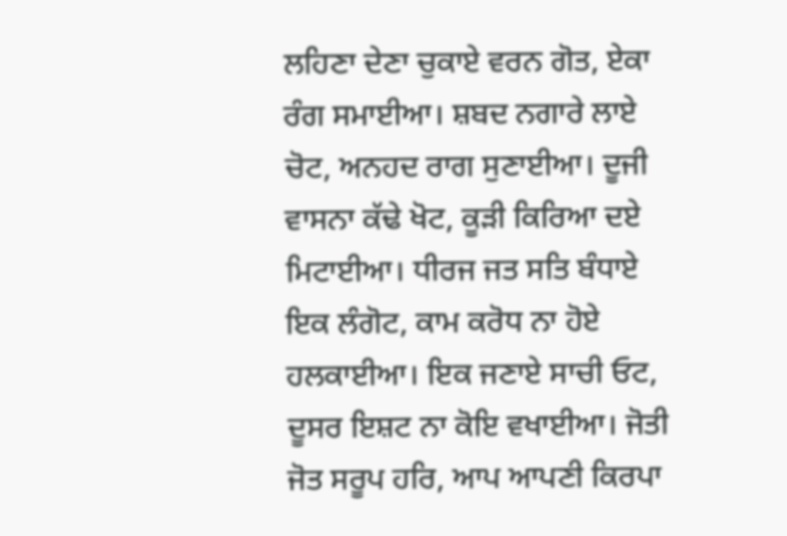ਲਹਿਣਾ ਦੇਣਾ ਚੁਕਾਏ ਵਰਨ ਗੋਤ, ਏਕਾ ਰੰਗ ਸਮਾਈਆ। ਸ਼ਬਦ ਨਗਾਰੇ ਲਾਏ ਚੋਟ, ਅਨਹਦ ਰਾਗ ਸੁਣਾਈਆ। ਦੂਜੀ ਵਾਸਨਾ ਕੱਢੇ ਖੋਟ, ਕੂੜੀ ਕਿਰਿਆ ਦਏ ਮਿਟਾਈਆ। ਧੀਰਜ ਜਤ ਸਤਿ ਬੰਧਾਏ ਇਕ ਲੰਗੋਟ, ਕਾਮ ਕਰੋਧ ਨਾ ਹੋਏ ਹਲਕਾਈਆ। ਇਕ ਜਣਾਏ ਸਾਚੀ ਓਟ, ਦੂਸਰ ਇਸ਼ਟ ਨਾ ਕੋਇ ਵਖਾਈਆ। ਜੋਤੀ ਜੋਤ ਸਰੂਪ ਹਰਿ, ਆਪ ਆਪਣੀ ਕਿਰਪਾ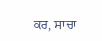ਕਰ, ਸਾਚਾ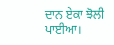ਦਾਨ ਏਕਾ ਝੋਲੀ ਪਾਈਆ।